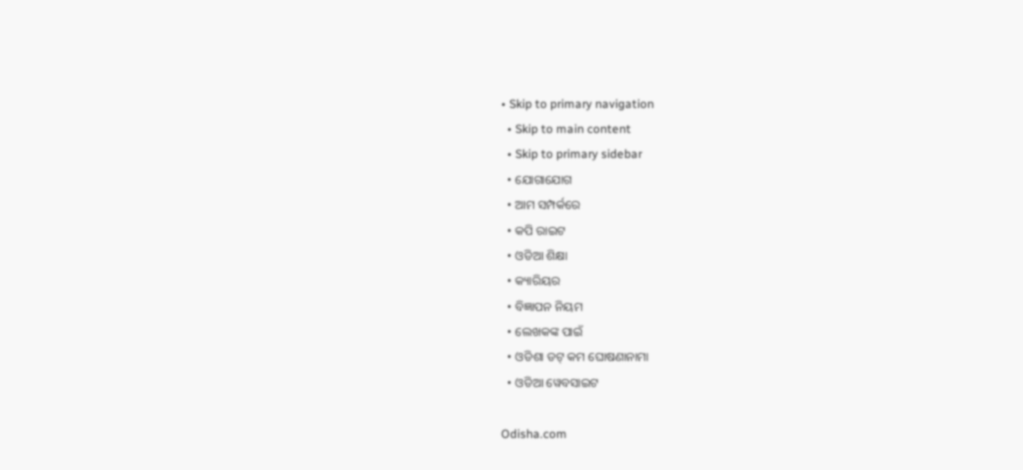• Skip to primary navigation
  • Skip to main content
  • Skip to primary sidebar
  • ଯୋଗାଯୋଗ
  • ଆମ ସମ୍ପର୍କରେ
  • କପି ରାଇଟ
  • ଓଡିଆ ଶିକ୍ଷା
  • କ୍ୟାରିୟର
  • ବିଜ୍ଞାପନ ନିୟମ
  • ଲେଖକଙ୍କ ପାଇଁ
  • ଓଡିଶା ଡଟ୍ କମ ଘୋଷଣାନାମା
  • ଓଡିଆ ୱେବସାଇଟ

Odisha.com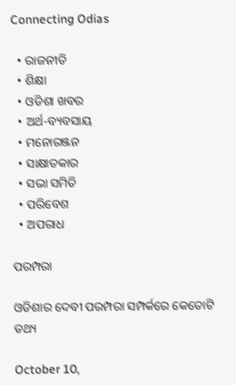Connecting Odias

  • ରାଜନୀତି
  • ଶିକ୍ଷା
  • ଓଡିଶା ଖବର
  • ଅର୍ଥ-ବ୍ୟବସାୟ
  • ମନୋରଞ୍ଜନ
  • ସାକ୍ଷାତକାର
  • ସଭା ସମିତି
  • ପରିବେଶ
  • ଅପରାଧ

ପରମ୍ପରା

ଓଡିଶାର ଦେବୀ ପରମ୍ପରା ସମ୍ପର୍କରେ କେତୋଟି ତଥ୍ୟ

October 10,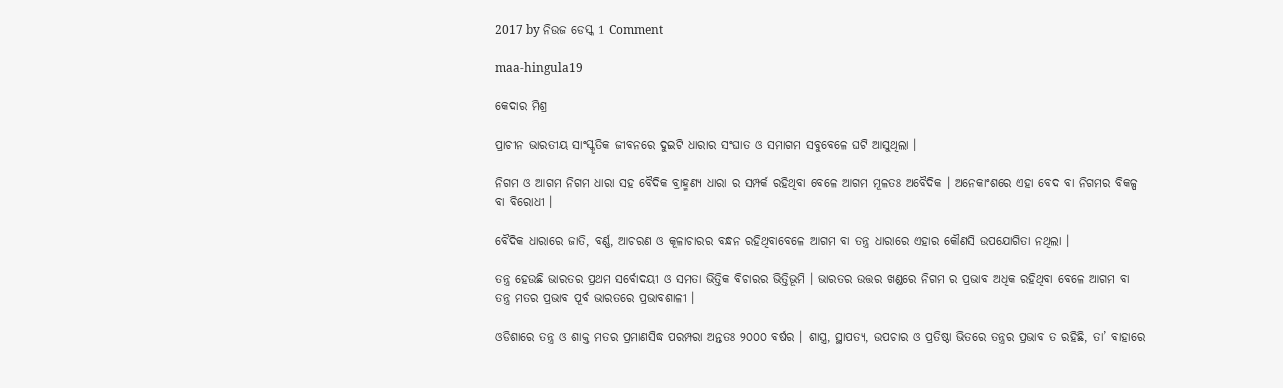2017 by ନିଉଜ ଡେସ୍କ 1 Comment

maa-hingula19

କେଦାର ମିଶ୍ର

ପ୍ରାଚୀନ ଭାରତୀୟ ସାଂସ୍କୃତିକ ଜୀବନରେ ଦୁଇଟି ଧାରାର ସଂଘାତ ଓ ସମାଗମ ସବୁବେଳେ ଘଟି ଆସୁଥିଲା ।

ନିଗମ ଓ ଆଗମ ନିଗମ ଧାରା ସହ ବୈଦିକ ବ୍ରାହ୍ମଣ୍ୟ ଧାରା ର ସମ୍ପର୍କ ରହିଥିବା ବେଳେ ଆଗମ ମୂଳତଃ ଅବୈଦିକ । ଅନେକାଂଶରେ ଏହା ବେଦ ବା ନିଗମର ବିକଳ୍ପ ବା ବିରୋଧୀ ।

ବୈଦିକ ଧାରାରେ ଜାତି, ବର୍ଣ୍ଣ, ଆଚରଣ ଓ କୂଳାଚାରର ବନ୍ଧନ ରହିଥିବାବେଳେ ଆଗମ ବା ତନ୍ତ୍ର ଧାରାରେ ଏହାର କୌଣସି ଉପଯୋଗିତା ନଥିଲା ।

ତନ୍ତ୍ର ହେଉଛି ଭାରତର ପ୍ରଥମ ସର୍ବୋଦୟୀ ଓ ସମତା ଭିତ୍ତିକ ବିଚାରର ଭିତ୍ତିଭୂମି । ଭାରତର ଉତ୍ତର ଖଣ୍ଡରେ ନିଗମ ର ପ୍ରଭାବ ଅଧିକ ରହିଥିବା ବେଳେ ଆଗମ ବା ତନ୍ତ୍ର ମତର ପ୍ରଭାବ ପୂର୍ବ ଭାରତରେ ପ୍ରଭାବଶାଳୀ ।

ଓଡିଶାରେ ତନ୍ତ୍ର ଓ ଶାକ୍ତ ମତର ପ୍ରମାଣସିଦ୍ଧ ପରମ୍ପରା ଅନ୍ତତଃ ୨୦୦୦ ବର୍ଷର । ଶାସ୍ତ୍ର, ସ୍ଥାପତ୍ୟ, ଉପଚାର ଓ ପ୍ରତିଷ୍ଠା ଭିତରେ ତନ୍ତ୍ରର ପ୍ରଭାବ ତ ରହିଛି, ତା’ ବାହାରେ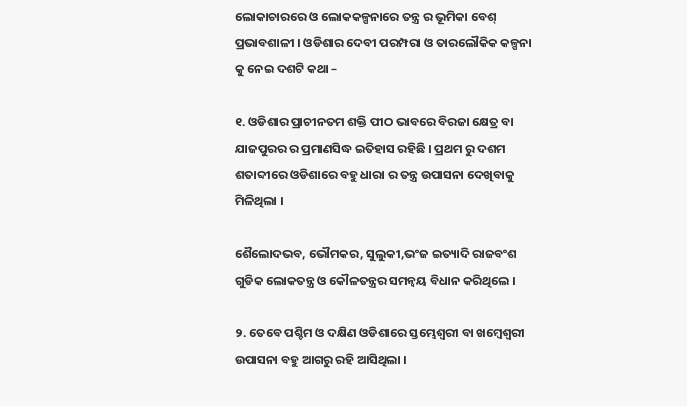ଲୋକାଚାରରେ ଓ ଲୋକକଳ୍ପନାରେ ତନ୍ତ୍ର ର ଭୂମିକା ବେଶ୍ ପ୍ରଭାବଶାଳୀ । ଓଡିଶାର ଦେବୀ ପରମ୍ପରା ଓ ତାରଲୌକିକ କଳ୍ପନା କୁ ନେଇ ଦଶଟି କଥା –

୧. ଓଡିଶାର ପ୍ରାଚୀନତମ ଶକ୍ତି ପୀଠ ଭାବରେ ବିରଜା କ୍ଷେତ୍ର ବା ଯାଜପୁରର ର ପ୍ରମାଣସିଦ୍ଧ ଇତିହାସ ରହିଛି । ପ୍ରଥମ ରୁ ଦଶମ ଶତାବ୍ଦୀରେ ଓଡିଶାରେ ବହୁ ଧାରା ର ତନ୍ତ୍ର ଉପାସନା ଦେଖିବାକୁ ମିଳିଥିଲା ।

ଶୈଲୋଦଭବ, ଭୌମକର, ସୁଲୁକୀ,ଭଂଜ ଇତ୍ୟାଦି ରାଜବଂଶ ଗୁଡିକ ଲୋକତନ୍ତ୍ର ଓ କୌଳତନ୍ତ୍ରର ସମନ୍ୱୟ ବିଧାନ କରିଥିଲେ ।

୨. ତେବେ ପଶ୍ଚିମ ଓ ଦକ୍ଷିଣ ଓଡିଶାରେ ସ୍ତମ୍ଭେଶ୍ଵରୀ ବା ଖମ୍ବେଶ୍ଵରୀ ଉପାସନା ବହୁ ଆଗରୁ ରହି ଆସିଥିଲା ।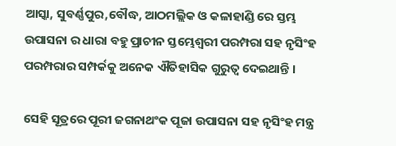ଆସ୍କା, ସୁବର୍ଣ୍ଣପୁର,ବୌଦ୍ଧ, ଆଠମଲ୍ଲିକ ଓ କଳାହାଣ୍ଡି ରେ ସ୍ତମ୍ଭ ଉପାସନା ର ଧାରା ବହୁ ପ୍ରାଚୀନ ସ୍ତମ୍ଭେଶ୍ଵରୀ ପରମ୍ପରା ସହ ନୃସିଂହ ପରମ୍ପରାର ସମ୍ପର୍କକୁ ଅନେକ ଐତିହାସିକ ଗୁରୁତ୍ଵ ଦେଇଥାନ୍ତି ।

ସେହି ସୂତ୍ରରେ ପୂରୀ ଜଗନାଥଂକ ପୂଜା ଉପାସନା ସହ ନୃସିଂହ ମନ୍ତ୍ର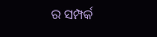ର ସମ୍ପର୍କ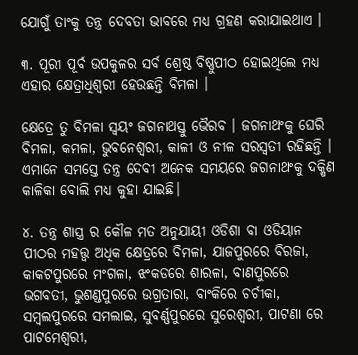ଯୋଗୁଁ ତାଂକୁ ତନ୍ତ୍ର ଦେବତା ଭାବରେ ମଧ୍ୟ ଗ୍ରହଣ କରାଯାଇଥାଏ ।

୩. ପୂରୀ ପୂର୍ବ ଉପକୁଳର ସର୍ବ ଶ୍ରେଷ୍ଠ ବିଷ୍ଣୁପୀଠ ହୋଇଥିଲେ ମଧ୍ୟ ଏହାର କ୍ଷେତ୍ରାଧିଶ୍ଵରୀ ହେଉଛନ୍ତି ବିମଳା ।

କ୍ଷେତ୍ରେ ତୁ ବିମଳା ସ୍ଵୟଂ ଜଗନାଥସ୍ତୁ ଭୈରବ । ଜଗନାଥଂକୁ ଘେରି ବିମଳା, କମଳା, ଭୁବନେଶ୍ଵରୀ, କାଳୀ ଓ ନୀଳ ସରସ୍ଵତୀ ରହିଛନ୍ତି । ଏମାନେ ସମସ୍ତେ ତନ୍ତ୍ର ଦେବୀ ଅନେକ ସମୟରେ ଜଗନାଥଂକୁ ଦକ୍ଷିଣ କାଳିକା ବୋଲି ମଧ୍ୟ କୁହା ଯାଇଛି।

୪. ତନ୍ତ୍ର ଶାସ୍ତ୍ର ର କୌଳ ମତ ଅନୁଯାୟୀ ଓଡିଶା ବା ଓଡିୟାନ ପୀଠର ମହତ୍ତ୍ଵ ଅଧିକ କ୍ଷେତ୍ରରେ ବିମଳା, ଯାଜପୁରରେ ବିରଜା, କାକଟପୁରରେ ମଂଗଳା, ଝଂକଡରେ ଶାରଳା, ବାଣପୁରରେ ଭଗବତୀ, ଭୁଶଣ୍ଡପୁରରେ ଉଗ୍ରତାରା, ବାଂକିରେ ଚର୍ଚୀକା, ସମ୍ବଲପୁରରେ ସମଲାଇ, ସୁବର୍ଣ୍ଣପୁରରେ ସୁରେଶ୍ଵରୀ, ପାଟଣା ରେ ପାଟମେଶ୍ଵରୀ,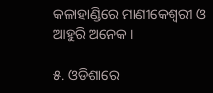କଳାହାଣ୍ଡିରେ ମାଣୀକେଶ୍ଵରୀ ଓ ଆହୁରି ଅନେକ ।

୫. ଓଡିଶାରେ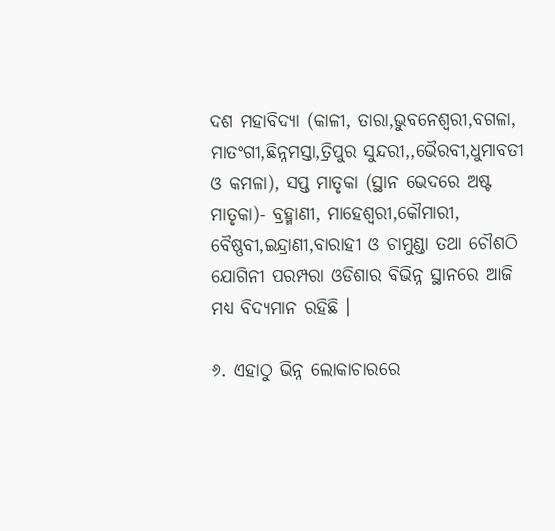ଦଶ ମହାବିଦ୍ୟା (କାଳୀ, ତାରା,ଭୁବନେଶ୍ଵରୀ,ବଗଳା, ମାତଂଗୀ,ଛିନ୍ନମସ୍ତା,ତ୍ରିପୁର ସୁନ୍ଦରୀ,,ଭୈରବୀ,ଧୁମାବତୀ ଓ କମଳା), ସପ୍ତ ମାତୃକା (ସ୍ଥାନ ଭେଦରେ ଅଷ୍ଟ ମାତୃକା)- ବ୍ରହ୍ମାଣୀ, ମାହେଶ୍ଵରୀ,କୌମାରୀ, ବୈଷ୍ଣବୀ,ଇନ୍ଦ୍ରାଣୀ,ବାରାହୀ ଓ ଚାମୁଣ୍ଡା ତଥା ଚୌଶଠି ଯୋଗିନୀ ପରମ୍ପରା ଓଡିଶାର ବିଭିନ୍ନ ସ୍ଥାନରେ ଆଜି ମଧ୍ୟ ବିଦ୍ୟମାନ ରହିଛି ।

୬. ଏହାଠୁ ଭିନ୍ନ ଲୋକାଚାରରେ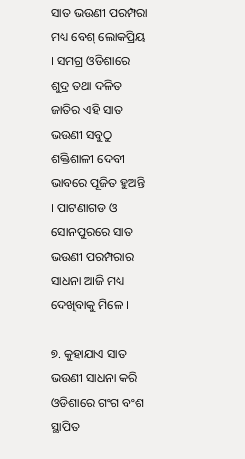ସାତ ଭଉଣୀ ପରମ୍ପରା ମଧ୍ୟ ବେଶ୍ ଲୋକପ୍ରିୟ । ସମଗ୍ର ଓଡିଶାରେ ଶୁଦ୍ର ତଥା ଦଳିତ ଜାତିର ଏହି ସାତ ଭଉଣୀ ସବୁଠୁ ଶକ୍ତିଶାଳୀ ଦେବୀ ଭାବରେ ପୂଜିତ ହୁଅନ୍ତି । ପାଟଣାଗଡ ଓ ସୋନପୁରରେ ସାତ ଭଉଣୀ ପରମ୍ପରାର ସାଧନା ଆଜି ମଧ୍ୟ ଦେଖିବାକୁ ମିଳେ ।

୭. କୁହାଯାଏ ସାତ ଭଉଣୀ ସାଧନା କରି ଓଡିଶାରେ ଗଂଗ ବଂଶ ସ୍ଥାପିତ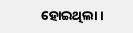ହୋଇଥିଲା ।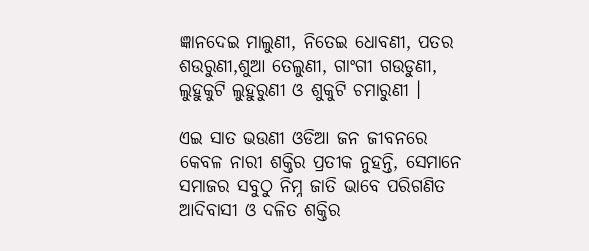ଜ୍ଞାନଦେଇ ମାଲୁଣୀ, ନିତେଇ ଧୋବଣୀ, ପତର ଶଉରୁଣୀ,ଶୁଆ ତେଲୁଣୀ, ଗାଂଗୀ ଗଉଡୁଣୀ, ଲୁହୁକୁଟି ଲୁହୁରୁଣୀ ଓ ଶୁକୁଟି ଚମାରୁଣୀ ।

ଏଇ ସାତ ଭଉଣୀ ଓଡିଆ ଜନ ଜୀବନରେ କେବଳ ନାରୀ ଶକ୍ତିର ପ୍ରତୀକ ନୁହନ୍ତି, ସେମାନେ ସମାଜର ସବୁଠୁ ନିମ୍ନ ଜାତି ଭାବେ ପରିଗଣିତ ଆଦିବାସୀ ଓ ଦଳିତ ଶକ୍ତିର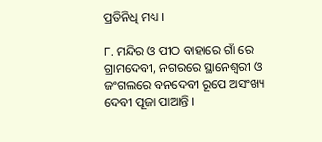ପ୍ରତିନିଧି ମଧ୍ୟ ।

୮. ମନ୍ଦିର ଓ ପୀଠ ବାହାରେ ଗାଁ ରେ ଗ୍ରାମଦେବୀ, ନଗରରେ ସ୍ଥାନେଶ୍ଵରୀ ଓ ଜଂଗଲରେ ବନଦେବୀ ରୂପେ ଅସଂଖ୍ୟ ଦେବୀ ପୂଜା ପାଆନ୍ତି ।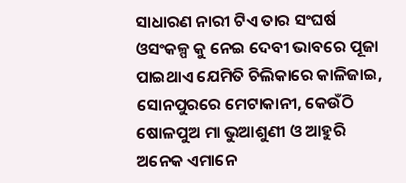ସାଧାରଣ ନାରୀ ଟିଏ ତାର ସଂଘର୍ଷ ଓସଂକଳ୍ପ କୁ ନେଇ ଦେବୀ ଭାବରେ ପୂଜା ପାଇଥାଏ ଯେମିତି ଚିଲିକାରେ କାଳିଜାଇ, ସୋନପୁରରେ ମେଟାକାନୀ, କେଉଁଠି ଷୋଳପୁଅ ମା ଭୁଆଶୁଣୀ ଓ ଆହୁରି ଅନେକ ଏମାନେ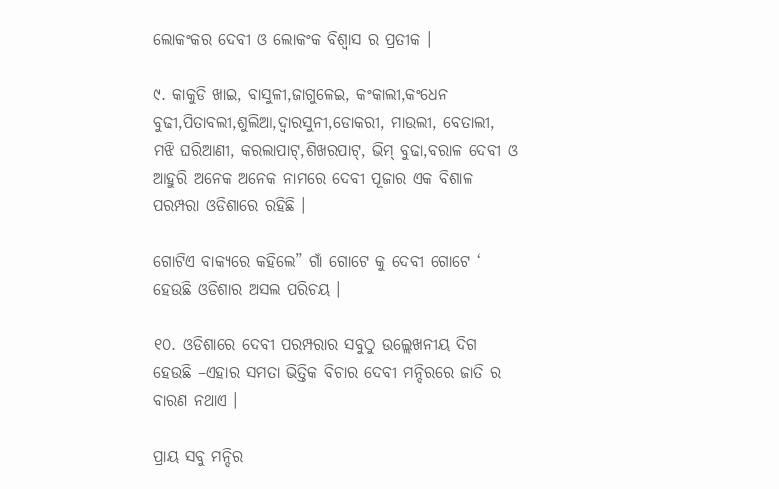ଲୋକଂକର ଦେବୀ ଓ ଲୋକଂକ ବିଶ୍ଵାସ ର ପ୍ରତୀକ ।

୯. କାକୁଡି ଖାଇ, ବାସୁଳୀ,ଜାଗୁଳେଇ, କଂକାଲୀ,କଂଧେନ ବୁଢୀ,ପିତାବଲୀ,ଶୁଲିଆ,ଦ୍ଵାରସୁନୀ,ଡୋକରୀ, ମାଉଲୀ, ବେତାଲୀ, ମଝି ଘରିଆଣୀ, କରଲାପାଟ୍,ଶିଖରପାଟ୍, ଭିମ୍ ବୁଢା,ବରାଳ ଦେବୀ ଓ ଆହୁରି ଅନେକ ଅନେକ ନାମରେ ଦେବୀ ପୂଜାର ଏକ ବିଶାଳ ପରମ୍ପରା ଓଡିଶାରେ ରହିଛି ।

ଗୋଟିଏ ବାକ୍ୟରେ କହିଲେ” ଗାଁ ଗୋଟେ କୁ ଦେବୀ ଗୋଟେ ‘ ହେଉଛି ଓଡିଶାର ଅସଲ ପରିଚୟ ।

୧୦. ଓଡିଶାରେ ଦେବୀ ପରମ୍ପରାର ସବୁଠୁ ଉଲ୍ଲେଖନୀୟ ଦିଗ ହେଉଛି –ଏହାର ସମତା ଭିତ୍ତିକ ବିଚାର ଦେବୀ ମନ୍ଦିରରେ ଜାତି ର ବାରଣ ନଥାଏ ।

ପ୍ରାୟ ସବୁ ମନ୍ଦିର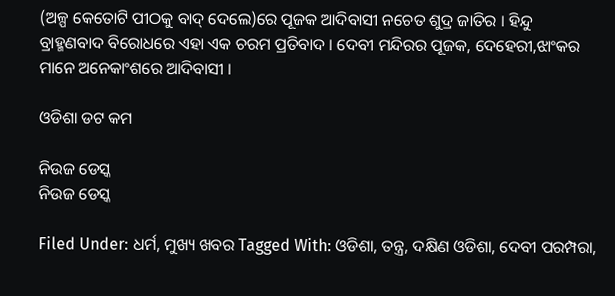(ଅଳ୍ପ କେତୋଟି ପୀଠକୁ ବାଦ୍ ଦେଲେ)ରେ ପୂଜକ ଆଦିବାସୀ ନଚେତ ଶୁଦ୍ର ଜାତିର । ହିନ୍ଦୁ ବ୍ରାହ୍ମଣବାଦ ବିରୋଧରେ ଏହା ଏକ ଚରମ ପ୍ରତିବାଦ । ଦେବୀ ମନ୍ଦିରର ପୂଜକ, ଦେହେରୀ,ଝାଂକର ମାନେ ଅନେକାଂଶରେ ଆଦିବାସୀ ।

ଓଡିଶା ଡଟ କମ

ନିଉଜ ଡେସ୍କ
ନିଉଜ ଡେସ୍କ

Filed Under: ଧର୍ମ, ମୁଖ୍ୟ ଖବର Tagged With: ଓଡିଶା, ତନ୍ତ୍ର, ଦକ୍ଷିଣ ଓଡିଶା, ଦେବୀ ପରମ୍ପରା,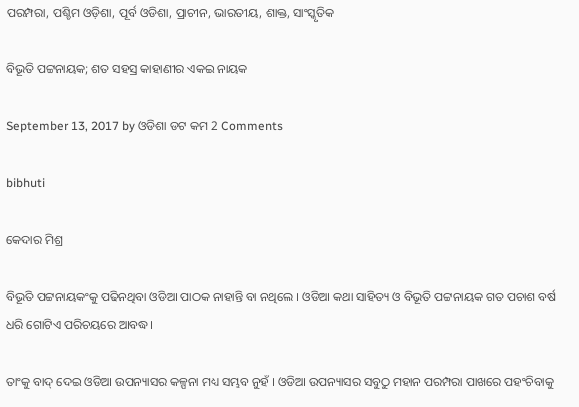ପରମ୍ପରା, ପଶ୍ଚିମ ଓଡ଼ିଶା, ପୂର୍ବ ଓଡିଶା, ପ୍ରାଚୀନ, ଭାରତୀୟ, ଶାକ୍ତ, ସାଂସ୍କୃତିକ

ବିଭୂତି ପଟ୍ଟନାୟକ; ଶତ ସହସ୍ର କାହାଣୀର ଏକଇ ନାୟକ

September 13, 2017 by ଓଡିଶା ଡଟ କମ 2 Comments

bibhuti

କେଦାର ମିଶ୍ର

ବିଭୂତି ପଟ୍ଟନାୟକଂକୁ ପଢିନଥିବା ଓଡିଆ ପାଠକ ନାହାନ୍ତି ବା ନଥିଲେ । ଓଡିଆ କଥା ସାହିତ୍ୟ ଓ ବିଭୂତି ପଟ୍ଟନାୟକ ଗତ ପଚାଶ ବର୍ଷ ଧରି ଗୋଟିଏ ପରିଚୟରେ ଆବଦ୍ଧ।

ତାଂକୁ ବାଦ୍ ଦେଇ ଓଡିଆ ଉପନ୍ୟାସର କଳ୍ପନା ମଧ୍ୟ ସମ୍ଭବ ନୁହଁ । ଓଡିଆ ଉପନ୍ୟାସର ସବୁଠୁ ମହାନ ପରମ୍ପରା ପାଖରେ ପହଂଚିବାକୁ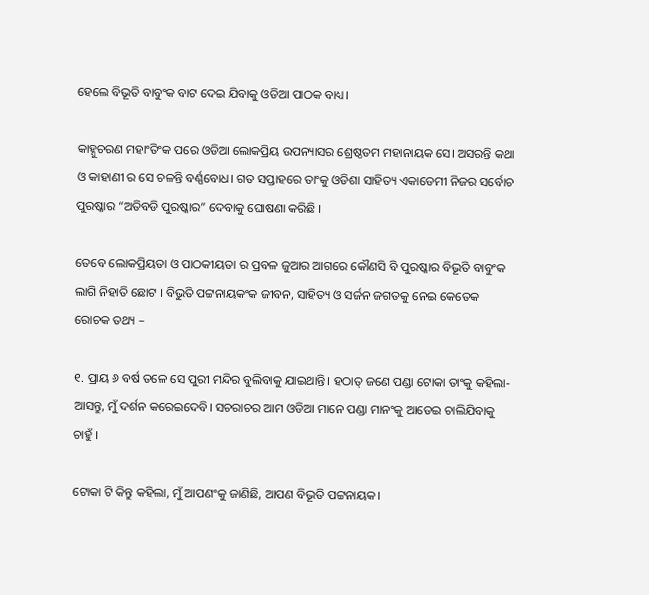ହେଲେ ବିଭୂତି ବାବୁଂକ ବାଟ ଦେଇ ଯିବାକୁ ଓଡିଆ ପାଠକ ବାଧ୍ୟ।

କାହ୍ନୁଚରଣ ମହାଂତିଂକ ପରେ ଓଡିଆ ଲୋକପ୍ରିୟ ଉପନ୍ୟାସର ଶ୍ରେଷ୍ଠତମ ମହାନାୟକ ସେ। ଅସରନ୍ତି କଥା ଓ କାହାଣୀ ର ସେ ଚଳନ୍ତି ବର୍ଣ୍ଣବୋଧ। ଗତ ସପ୍ତାହରେ ତାଂକୁ ଓଡିଶା ସାହିତ୍ୟ ଏକାଡେମୀ ନିଜର ସର୍ବୋଚ ପୁରଷ୍କାର “ଅତିବଡି ପୁରଷ୍କାର” ଦେବାକୁ ଘୋଷଣା କରିଛି ।

ତେବେ ଲୋକପ୍ରିୟତା ଓ ପାଠକୀୟତା ର ପ୍ରବଳ ଜୁଆର ଆଗରେ କୌଣସି ବି ପୁରଷ୍କାର ବିଭୂତି ବାବୁଂକ ଲାଗି ନିହାତି ଛୋଟ । ବିଭୁତି ପଟ୍ଟନାୟକଂକ ଜୀବନ, ସାହିତ୍ୟ ଓ ସର୍ଜନ ଜଗତକୁ ନେଇ କେତେକ ରୋଚକ ତଥ୍ୟ –

୧. ପ୍ରାୟ ୬ ବର୍ଷ ତଳେ ସେ ପୁରୀ ମନ୍ଦିର ବୁଲିବାକୁ ଯାଇଥାନ୍ତି। ହଠାତ୍ ଜଣେ ପଣ୍ଡା ଟୋକା ତାଂକୁ କହିଲା- ଆସନ୍ତୁ, ମୁଁ ଦର୍ଶନ କରେଇଦେବି। ସଚରାଚର ଆମ ଓଡିଆ ମାନେ ପଣ୍ଡା ମାନଂକୁ ଆଡେଇ ଚାଲିଯିବାକୁ ଚାହୁଁ ।

ଟୋକା ଟି କିନ୍ତୁ କହିଲା, ମୁଁ ଆପଣଂକୁ ଜାଣିଛି, ଆପଣ ବିଭୂତି ପଟ୍ଟନାୟକ।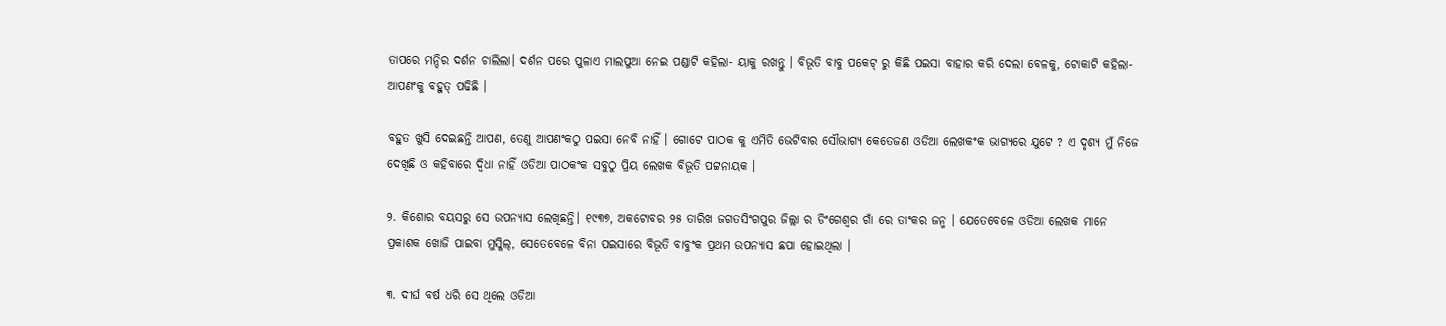ତାପରେ ମନ୍ଦିର ଦର୍ଶନ ଚାଲିଲା। ଦର୍ଶନ ପରେ ପୁଳାଏ ମାଲପୁଆ ନେଇ ପଣ୍ଡାଟି କହିଲା- ୟାକୁ ରଖନ୍ତୁ । ବିଭୂତି ବାବୁ ପକେଟ୍ ରୁ କିଛି ପଇସା ବାହାର କରି ଦେଲା ବେଳକୁ, ଟୋକାଟି କହିଲା- ଆପଣଂକୁ ବହୁତ୍ ପଢିଛି ।

ବହୁତ ଖୁସି ଦେଇଛନ୍ତି ଆପଣ, ତେଣୁ ଆପଣଂକଠୁ ପଇସା ନେବି ନାହିଁ । ଗୋଟେ ପାଠକ କୁ ଏମିତି ଭେଟିବାର ସୌଭାଗ୍ୟ କେତେଜଣ ଓଡିଆ ଲେଖକଂକ ଭାଗ୍ୟରେ ଯୁଟେ ? ଏ ଦୃଶ୍ୟ ମୁଁ ନିଜେ ଦେଖିଛି ଓ କହିବାରେ ଦ୍ଵିଧା ନାହିଁ ଓଡିଆ ପାଠକଂକ ସବୁଠୁ ପ୍ରିୟ ଲେଖକ ବିଭୂତି ପଟ୍ଟନାୟକ ।

୨. କିଶୋର ବୟସରୁ ସେ ଉପନ୍ୟାସ ଲେଖିଛନ୍ତି। ୧୯୩୭, ଅକଟୋବର ୨୫ ତାରିଖ ଜଗତସିଂଗପୁର ଜିଲ୍ଲା ର ଡିଂଗେଶ୍ଵର ଗାଁ ରେ ତାଂକର ଜନ୍ମ । ଯେତେବେଳେ ଓଡିଆ ଲେଖକ ମାନେ ପ୍ରକାଶକ ଖୋଜି ପାଇବା ମୁସ୍କିଲ୍, ସେତେବେଳେ ବିନା ପଇସାରେ ବିଭୂତି ବାବୁଂକ ପ୍ରଥମ ଉପନ୍ୟାସ ଛପା ହୋଇଥିଲା ।

୩. ଦୀର୍ଘ ବର୍ଷ ଧରି ସେ ଥିଲେ ଓଡିଆ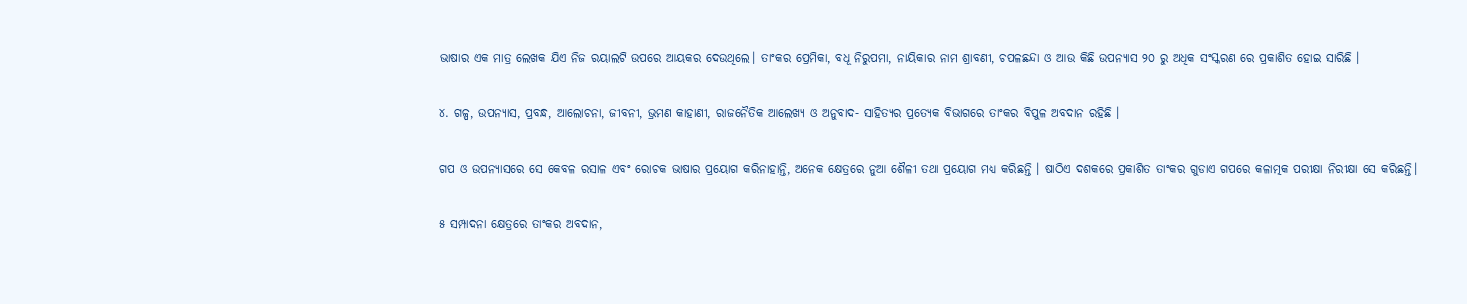ଭାଷାର ଏକ ମାତ୍ର ଲେଖକ ଯିଏ ନିଜ ରୟାଲଟି ଉପରେ ଆୟକର ଦେଉଥିଲେ। ତାଂକର ପ୍ରେମିକା, ବଧୂ ନିରୁପମା, ନାୟିକାର ନାମ ଶ୍ରାବଣୀ, ଚପଳଛନ୍ଦା ଓ ଆଉ କିଛି ଉପନ୍ୟାସ ୨୦ ରୁ ଅଧିକ ସଂସ୍କରଣ ରେ ପ୍ରକାଶିତ ହୋଇ ସାରିଛି ।

୪. ଗଳ୍ପ, ଉପନ୍ୟାସ, ପ୍ରବନ୍ଧ, ଆଲୋଚନା, ଜୀବନୀ, ଭ୍ରମଣ କାହାଣୀ, ରାଜନୈତିକ ଆଲେଖ୍ୟ ଓ ଅନୁବାଦ- ସାହିତ୍ୟର ପ୍ରତ୍ୟେକ ବିଭାଗରେ ତାଂକର ବିପୁଳ ଅବଦାନ ରହିଛି ।

ଗପ ଓ ଉପନ୍ୟାସରେ ସେ କେବଳ ରସାଳ ଏବଂ ରୋଚକ ଭାଷାର ପ୍ରୟୋଗ କରିନାହାନ୍ତି, ଅନେକ କ୍ଷେତ୍ରରେ ନୁଆ ଶୈଳୀ ତଥା ପ୍ରୟୋଗ ମଧ୍ୟ କରିଛନ୍ତି । ଷାଠିଏ ଦଶକରେ ପ୍ରକାଶିତ ତାଂକର ଗୁଡାଏ ଗପରେ କଳାତ୍ମକ ପରୀକ୍ଷା ନିରୀକ୍ଷା ସେ କରିଛନ୍ତି।

୫ ସମ୍ପାଦନା କ୍ଷେତ୍ରରେ ତାଂକର ଅବଦାନ,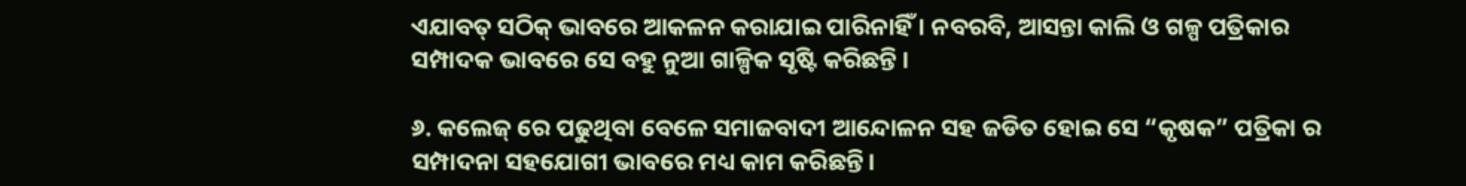ଏଯାବତ୍ ସଠିକ୍ ଭାବରେ ଆକଳନ କରାଯାଇ ପାରିନାହିଁ । ନବରବି, ଆସନ୍ତା କାଲି ଓ ଗଳ୍ପ ପତ୍ରିକାର ସମ୍ପାଦକ ଭାବରେ ସେ ବହୁ ନୁଆ ଗାଳ୍ପିକ ସୃଷ୍ଟି କରିଛନ୍ତି ।

୬. କଲେଜ୍ ରେ ପଢୁଥିବା ବେଳେ ସମାଜବାଦୀ ଆନ୍ଦୋଳନ ସହ ଜଡିତ ହୋଇ ସେ “କୃଷକ” ପତ୍ରିକା ର ସମ୍ପାଦନା ସହଯୋଗୀ ଭାବରେ ମଧ୍ୟ କାମ କରିଛନ୍ତି।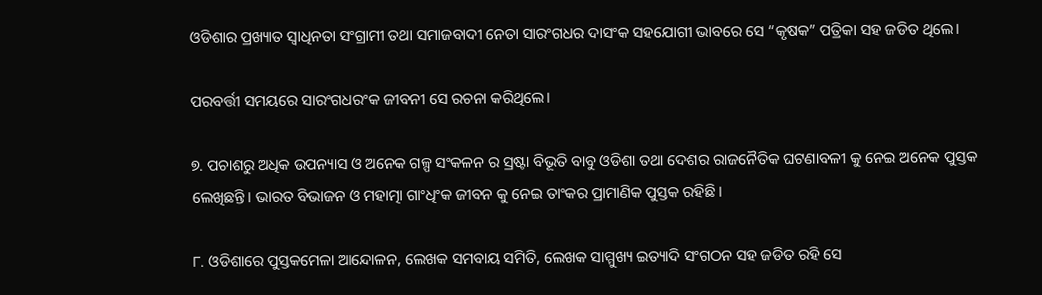ଓଡିଶାର ପ୍ରଖ୍ୟାତ ସ୍ବାଧିନତା ସଂଗ୍ରାମୀ ତଥା ସମାଜବାଦୀ ନେତା ସାରଂଗଧର ଦାସଂକ ସହଯୋଗୀ ଭାବରେ ସେ “କୃଷକ” ପତ୍ରିକା ସହ ଜଡିତ ଥିଲେ।

ପରବର୍ତ୍ତୀ ସମୟରେ ସାରଂଗଧରଂକ ଜୀବନୀ ସେ ରଚନା କରିଥିଲେ।

୭. ପଚାଶରୁ ଅଧିକ ଉପନ୍ୟାସ ଓ ଅନେକ ଗଳ୍ପ ସଂକଳନ ର ସ୍ରଷ୍ଟା ବିଭୂତି ବାବୁ ଓଡିଶା ତଥା ଦେଶର ରାଜନୈତିକ ଘଟଣାବଳୀ କୁ ନେଇ ଅନେକ ପୁସ୍ତକ ଲେଖିଛନ୍ତି। ଭାରତ ବିଭାଜନ ଓ ମହାତ୍ମା ଗାଂଧିଂକ ଜୀବନ କୁ ନେଇ ତାଂକର ପ୍ରାମାଣିକ ପୁସ୍ତକ ରହିଛି।

୮. ଓଡିଶାରେ ପୁସ୍ତକମେଳା ଆନ୍ଦୋଳନ, ଲେଖକ ସମବାୟ ସମିତି, ଲେଖକ ସାମ୍ମୁଖ୍ୟ ଇତ୍ୟାଦି ସଂଗଠନ ସହ ଜଡିତ ରହି ସେ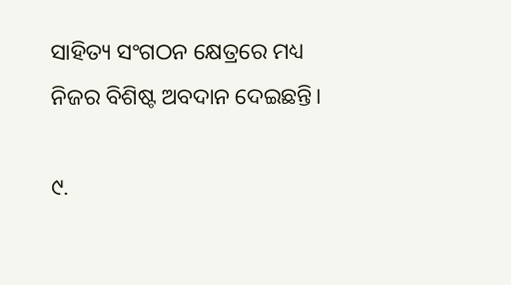ସାହିତ୍ୟ ସଂଗଠନ କ୍ଷେତ୍ରରେ ମଧ୍ୟ ନିଜର ବିଶିଷ୍ଟ ଅବଦାନ ଦେଇଛନ୍ତି।

୯.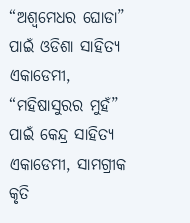“ଅଶ୍ଵମେଧର ଘୋଡା” ପାଇଁ ଓଡିଶା ସାହିତ୍ୟ ଏକାଡେମୀ, “ମହିଷାସୁରର ମୁହଁ” ପାଇଁ କେନ୍ଦ୍ର ସାହିତ୍ୟ ଏକାଡେମୀ, ସାମଗ୍ରୀକ କୃତି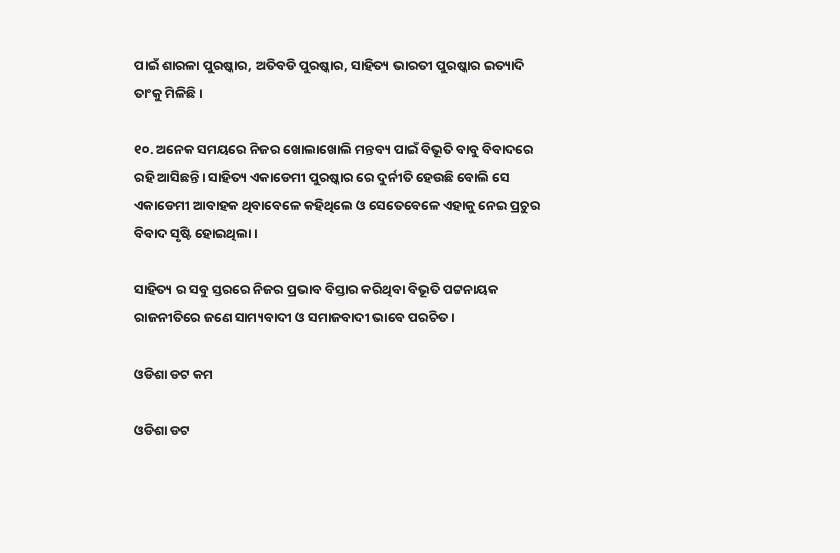ପାଇଁ ଶାରଳା ପୁରଷ୍କାର, ଅତିବଡି ପୁରଷ୍କାର, ସାହିତ୍ୟ ଭାରତୀ ପୁରଷ୍କାର ଇତ୍ୟାଦି ତାଂକୁ ମିଳିଛି।

୧୦. ଅନେକ ସମୟରେ ନିଜର ଖୋଲାଖୋଲି ମନ୍ତବ୍ୟ ପାଇଁ ବିଭୂତି ବାବୁ ବିବାଦରେ ରହି ଆସିଛନ୍ତି। ସାହିତ୍ୟ ଏକାଡେମୀ ପୁରଷ୍କାର ରେ ଦୁର୍ନୀତି ହେଉଛି ବୋଲି ସେ ଏକାଡେମୀ ଆବାହକ ଥିବାବେଳେ କହିଥିଲେ ଓ ସେତେବେଳେ ଏହାକୁ ନେଇ ପ୍ରଚୁର ବିବାଦ ସୃଷ୍ଟି ହୋଇଥିଲା ।

ସାହିତ୍ୟ ର ସବୁ ସ୍ତରରେ ନିଜର ପ୍ରଭାବ ବିସ୍ତାର କରିଥିବା ବିଭୂତି ପଟ୍ଟନାୟକ ରାଜନୀତିରେ ଜଣେ ସାମ୍ୟବାଦୀ ଓ ସମାଜବାଦୀ ଭାବେ ପରଚିତ।

ଓଡିଶା ଡଟ କମ

ଓଡିଶା ଡଟ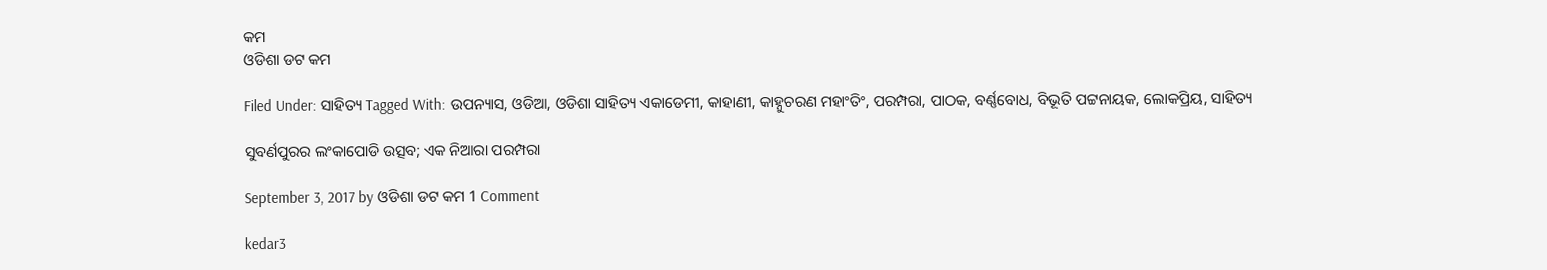କମ
ଓଡିଶା ଡଟ କମ

Filed Under: ସାହିତ୍ୟ Tagged With: ଉପନ୍ୟାସ, ଓଡିଆ, ଓଡିଶା ସାହିତ୍ୟ ଏକାଡେମୀ, କାହାଣୀ, କାହ୍ନୁଚରଣ ମହାଂତିଂ, ପରମ୍ପରା, ପାଠକ, ବର୍ଣ୍ଣବୋଧ, ବିଭୂତି ପଟ୍ଟନାୟକ, ଲୋକପ୍ରିୟ, ସାହିତ୍ୟ

ସୁବର୍ଣପୁରର ଲଂକାପୋଡି ଉତ୍ସବ; ଏକ ନିଆରା ପରମ୍ପରା

September 3, 2017 by ଓଡିଶା ଡଟ କମ 1 Comment

kedar3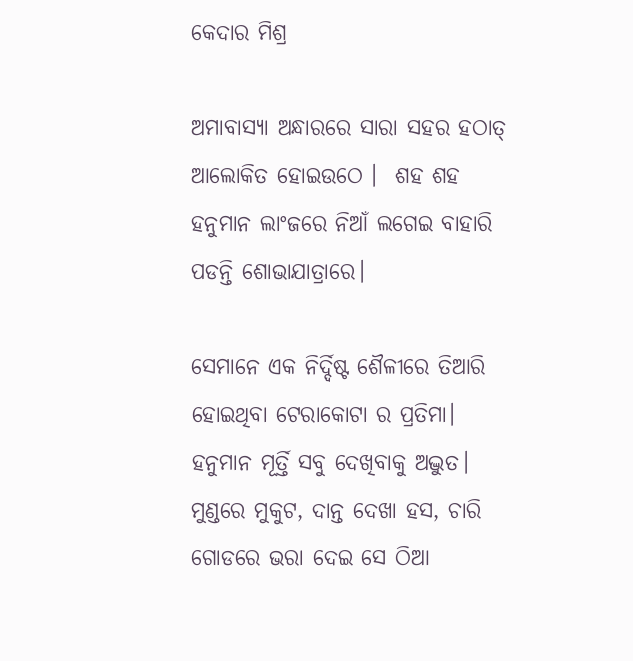କେଦାର ମିଶ୍ର

ଅମାବାସ୍ୟା ଅନ୍ଧାରରେ ସାରା ସହର ହଠାତ୍ ଆଲୋକିତ ହୋଇଉଠେ ।  ଶହ ଶହ ହନୁମାନ ଲାଂଜରେ ନିଆଁ ଲଗେଇ ବାହାରି ପଡନ୍ତି ଶୋଭାଯାତ୍ରାରେ।

ସେମାନେ ଏକ ନିର୍ଦ୍ଦିଷ୍ଟ ଶୈଳୀରେ ତିଆରି ହୋଇଥିବା ଟେରାକୋଟା ର ପ୍ରତିମା। ହନୁମାନ ମୂର୍ତ୍ତି ସବୁ ଦେଖିବାକୁ ଅଦ୍ଭୁତ। ମୁଣ୍ଡରେ ମୁକୁଟ, ଦାନ୍ତ ଦେଖା ହସ, ଚାରି ଗୋଡରେ ଭରା ଦେଇ ସେ ଠିଆ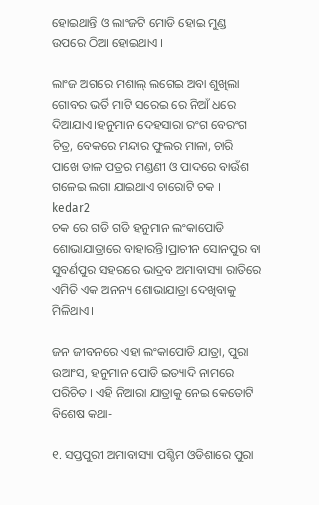ହୋଇଥାନ୍ତି ଓ ଲାଂଜଟି ମୋଡି ହୋଇ ମୁଣ୍ଡ ଉପରେ ଠିଆ ହୋଇଥାଏ ।

ଲାଂଜ ଅଗରେ ମଶାଲ୍ ଲଗେଇ ଅବା ଶୁଖିଲା ଗୋବର ଭର୍ତି ମାଟି ସରେଇ ରେ ନିଆଁ ଧରେ ଦିଆଯାଏ।ହନୁମାନ ଦେହସାରା ରଂଗ ବେରଂଗ ଚିତ୍ର, ବେକରେ ମନ୍ଦାର ଫୁଲର ମାଳା, ଚାରି ପାଖେ ଡାଳ ପତ୍ରର ମଣ୍ଡଣୀ ଓ ପାଦରେ ବାଉଁଶ ଗଳେଇ ଲଗା ଯାଇଥାଏ ଚାରୋଟି ଚକ ।
kedar2
ଚକ ରେ ଗଡି ଗଡି ହନୁମାନ ଲଂକାପୋଡି ଶୋଭାଯାତ୍ରାରେ ବାହାରନ୍ତି।ପ୍ରାଚୀନ ସୋନପୁର ବା ସୁବର୍ଣପୁର ସହରରେ ଭାଦ୍ରବ ଅମାବାସ୍ୟା ରାତିରେ ଏମିତି ଏକ ଅନନ୍ୟ ଶୋଭାଯାତ୍ରା ଦେଖିବାକୁ ମିଳିଥାଏ।

ଜନ ଜୀବନରେ ଏହା ଲଂକାପୋଡି ଯାତ୍ରା, ପୁରା ଉଆଂସ, ହନୁମାନ ପୋଡି ଇତ୍ୟାଦି ନାମରେ ପରିଚିତ । ଏହି ନିଆରା ଯାତ୍ରାକୁ ନେଇ କେତୋଟି ବିଶେଷ କଥା-

୧. ସପ୍ତପୁରୀ ଅମାବାସ୍ୟା ପଶ୍ଚିମ ଓଡିଶାରେ ପୁରା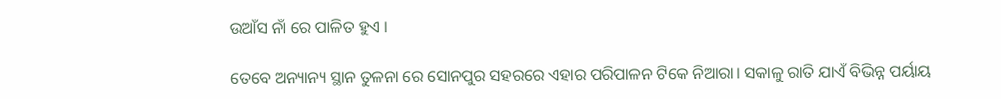ଉଆଁସ ନାଁ ରେ ପାଳିତ ହୁଏ ।

ତେବେ ଅନ୍ୟାନ୍ୟ ସ୍ଥାନ ତୁଳନା ରେ ସୋନପୁର ସହରରେ ଏହାର ପରିପାଳନ ଟିକେ ନିଆରା। ସକାଳୁ ରାତି ଯାଏଁ ବିଭିନ୍ନ ପର୍ୟାୟ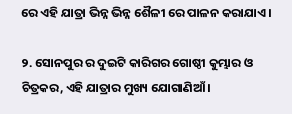ରେ ଏହି ଯାତ୍ରା ଭିନ୍ନ ଭିନ୍ନ ଶୈଳୀ ରେ ପାଳନ କରାଯାଏ ।

୨. ସୋନପୁର ର ଦୁଇଟି କାରିଗର ଗୋଷ୍ଠୀ କୁମ୍ଭାର ଓ ଚିତ୍ରକର, ଏହି ଯାତ୍ରାର ମୁଖ୍ୟ ଯୋଗାଣିଆଁ ।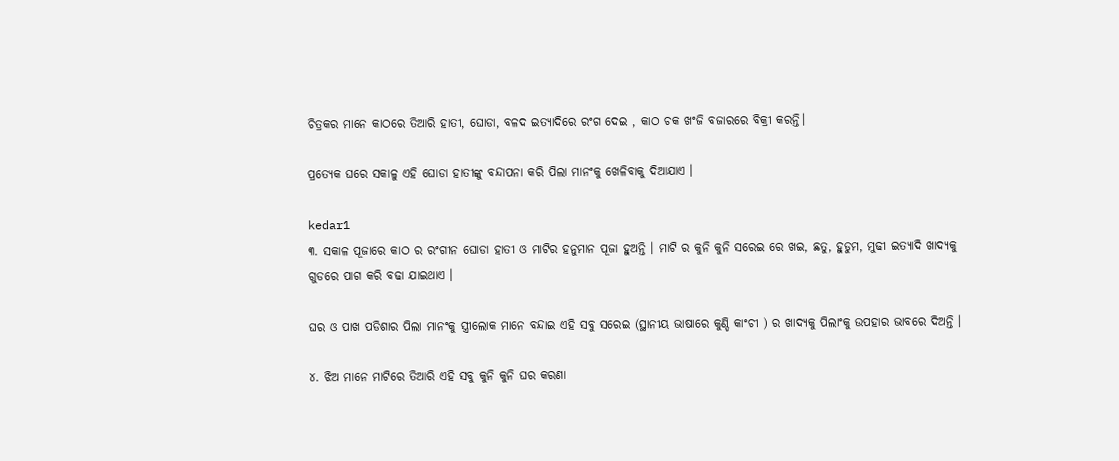ଚିତ୍ରକର ମାନେ କାଠରେ ତିଆରି ହାତୀ, ଘୋଡା, ବଳଦ ଇତ୍ୟାଦିରେ ରଂଗ ଦେଇ , କାଠ ଚକ ଖଂଜି ବଜାରରେ ବିକ୍ରୀ କରନ୍ତି।

ପ୍ରତ୍ୟେକ ଘରେ ସକାଳୁ ଏହି ଘୋଡା ହାତୀଙ୍କୁ ବନ୍ଦାପନା କରି ପିଲା ମାନଂକୁ ଖେଳିବାକୁ ଦିଆଯାଏ ।

kedar1
୩. ସକାଳ ପୂଜାରେ କାଠ ର ରଂଗୀନ ଘୋଡା ହାତୀ ଓ ମାଟିର ହନୁମାନ ପୂଜା ହୁଅନ୍ତି । ମାଟି ର କୁନି କୁନି ସରେଇ ରେ ଖଇ, ଛତୁ, ହୁଡୁମ, ମୁଢୀ ଇତ୍ୟାଦି ଖାଦ୍ୟକୁ ଗୁଡରେ ପାଗ କରି ବଢା ଯାଇଥାଏ ।

ଘର ଓ ପାଖ ପଡିଶାର ପିଲା ମାନଂକୁ ସ୍ତ୍ରୀଲୋକ ମାନେ ବନ୍ଦାଇ ଏହି ସବୁ ସରେଇ (ସ୍ଥାନୀୟ ଭାଷାରେ କୁଣ୍ଡି କାଂଚୀ ) ର ଖାଦ୍ୟକୁ ପିଲାଂକୁ ଉପହାର ଭାବରେ ଦିଅନ୍ତି ।

୪. ଝିଅ ମାନେ ମାଟିରେ ତିଆରି ଏହି ସବୁ କୁନି କୁନି ଘର କରଣା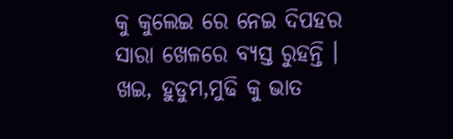କୁ କୁଲେଇ ରେ ନେଇ ଦିପହର ସାରା ଖେଳରେ ବ୍ୟସ୍ତ ରୁହନ୍ତି । ଖଇ, ହୁଡୁମ,ମୁଢି କୁ ଭାତ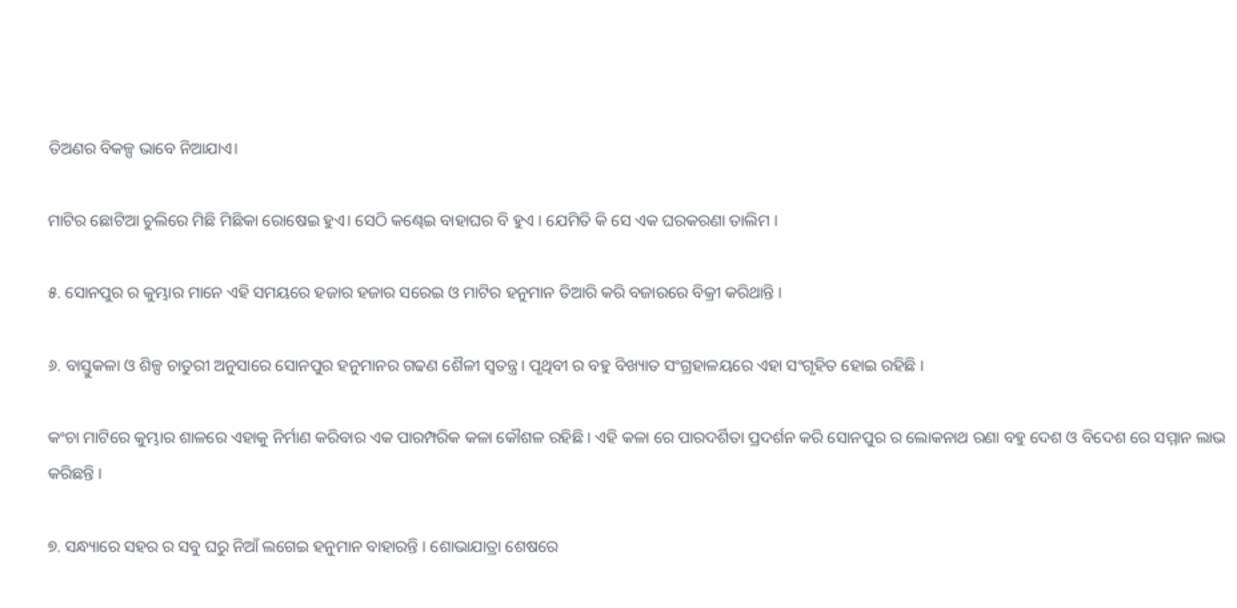ତିଅଣର ବିକଳ୍ପ ଭାବେ ନିଆଯାଏ।

ମାଟିର ଛୋଟିଆ ଚୁଲିରେ ମିଛି ମିଛିକା ରୋଷେଇ ହୁଏ। ସେଠି କଣ୍ଢେଇ ବାହାଘର ବି ହୁଏ । ଯେମିତି କି ସେ ଏକ ଘରକରଣା ତାଲିମ ।

୫. ସୋନପୁର ର କୁମ୍ଭାର ମାନେ ଏହି ସମୟରେ ହଜାର ହଜାର ସରେଇ ଓ ମାଟିର ହନୁମାନ ତିଆରି କରି ବଜାରରେ ବିକ୍ରୀ କରିଥାନ୍ତି ।

୬. ବାସ୍ତୁକଳା ଓ ଶିଳ୍ପ ଚାତୁରୀ ଅନୁସାରେ ସୋନପୁର ହନୁମାନର ଗଢଣ ଶୈଳୀ ସ୍ବତନ୍ତ୍ର। ପୃଥିବୀ ର ବହୁ ବିଖ୍ୟାତ ସଂଗ୍ରହାଳୟରେ ଏହା ସଂଗୃହିତ ହୋଇ ରହିଛି ।

କଂଚା ମାଟିରେ କୁମ୍ଭାର ଶାଳରେ ଏହାକୁ ନିର୍ମାଣ କରିବାର ଏକ ପାରମ୍ପରିକ କଳା କୌଶଳ ରହିଛି । ଏହି କଳା ରେ ପାରଦର୍ଶିତା ପ୍ରଦର୍ଶନ କରି ସୋନପୁର ର ଲୋକନାଥ ରଣା ବହୁ ଦେଶ ଓ ବିଦେଶ ରେ ସମ୍ମାନ ଲାଭ କରିଛନ୍ତି ।

୭. ସନ୍ଧ୍ୟାରେ ସହର ର ସବୁ ଘରୁ ନିଆଁ ଲଗେଇ ହନୁମାନ ବାହାରନ୍ତି । ଶୋଭାଯାତ୍ରା ଶେଷରେ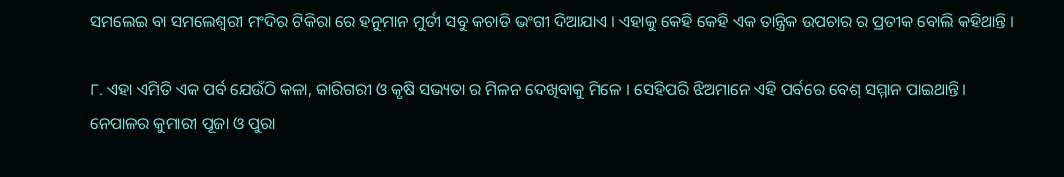ସମଲେଇ ବା ସମଲେଶ୍ବରୀ ମଂଦିର ଟିକିରା ରେ ହନୁମାନ ମୁର୍ତୀ ସବୁ କଚାଡି ଭଂଗୀ ଦିଆଯାଏ । ଏହାକୁ କେହି କେହି ଏକ ତାନ୍ତ୍ରିକ ଉପଚାର ର ପ୍ରତୀକ ବୋଲି କହିଥାନ୍ତି ।

୮. ଏହା ଏମିତି ଏକ ପର୍ବ ଯେଉଁଠି କଳା, କାରିଗରୀ ଓ କୃଷି ସଭ୍ୟତା ର ମିଳନ ଦେଖିବାକୁ ମିଳେ । ସେହିପରି ଝିଅମାନେ ଏହି ପର୍ବରେ ବେଶ୍ ସମ୍ମାନ ପାଇଥାନ୍ତି। ନେପାଳର କୁମାରୀ ପୂଜା ଓ ପୁରା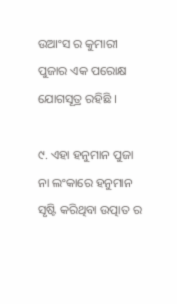ଉଆଂସ ର କୁମାରୀ ପୁଜାର ଏକ ପରୋକ୍ଷ ଯୋଗସୂତ୍ର ରହିଛି ।

୯. ଏହା ହନୁମାନ ପୁଜା ନା ଲଂକାରେ ହନୁମାନ ସୃଷ୍ଟି କରିଥିବା ଉତ୍ପାତ ର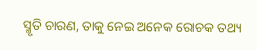ସ୍ମୃତି ଚାରଣ, ତାକୁ ନେଇ ଅନେକ ରୋଚକ ତଥ୍ୟ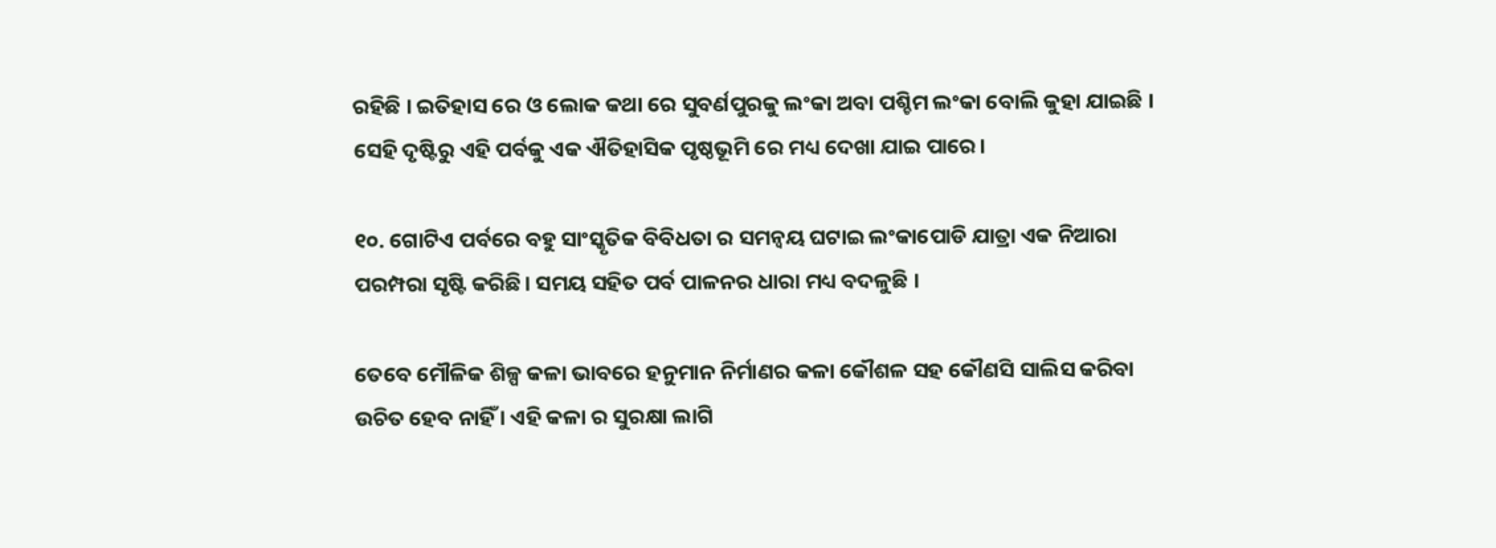ରହିଛି । ଇତିହାସ ରେ ଓ ଲୋକ କଥା ରେ ସୁବର୍ଣପୁରକୁ ଲଂକା ଅବା ପଶ୍ଚିମ ଲଂକା ବୋଲି କୁହା ଯାଇଛି । ସେହି ଦୃଷ୍ଟିରୁ ଏହି ପର୍ବକୁ ଏକ ଐତିହାସିକ ପୃଷ୍ଠଭୂମି ରେ ମଧ୍ୟ ଦେଖା ଯାଇ ପାରେ।

୧୦. ଗୋଟିଏ ପର୍ବରେ ବହୁ ସାଂସ୍କୃତିକ ବିବିଧତା ର ସମନ୍ବୟ ଘଟାଇ ଲଂକାପୋଡି ଯାତ୍ରା ଏକ ନିଆରା ପରମ୍ପରା ସୃଷ୍ଟି କରିଛି। ସମୟ ସହିତ ପର୍ବ ପାଳନର ଧାରା ମଧ୍ୟ ବଦଳୁଛି ।

ତେବେ ମୌଳିକ ଶିଳ୍ପ କଳା ଭାବରେ ହନୁମାନ ନିର୍ମାଣର କଳା କୌଶଳ ସହ କୌଣସି ସାଲିସ କରିବା ଉଚିତ ହେବ ନାହିଁ । ଏହି କଳା ର ସୁରକ୍ଷା ଲାଗି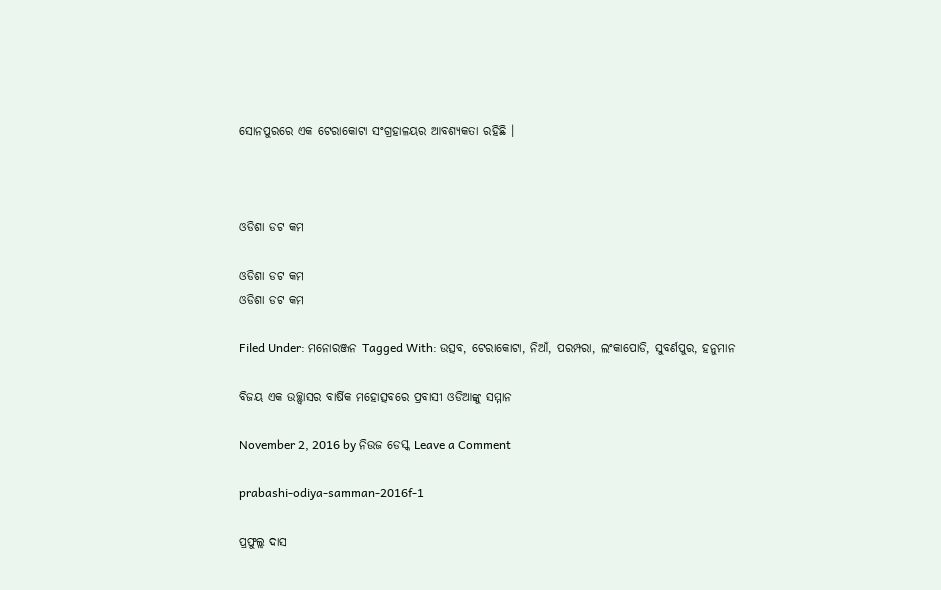ସୋନପୁରରେ ଏକ ଟେରାକୋଟା ସଂଗ୍ରହାଳୟର ଆବଶ୍ୟକତା ରହିଛି ।



ଓଡିଶା ଡଟ କମ

ଓଡିଶା ଡଟ କମ
ଓଡିଶା ଡଟ କମ

Filed Under: ମନୋରଞ୍ଜନ Tagged With: ଉତ୍ସବ, ଟେରାକୋଟା, ନିଆଁ, ପରମ୍ପରା, ଲଂକାପୋଡି, ସୁବର୍ଣପୁର, ହନୁମାନ

ବିଜୟ ଏକ ଉଚ୍ଛ୍ଵାସର ବାର୍ଷିକ ମହୋତ୍ସବରେ ପ୍ରବାସୀ ଓଡିଆଙ୍କୁ ସମ୍ମାନ

November 2, 2016 by ନିଉଜ ଡେସ୍କ Leave a Comment

prabashi-odiya-samman-2016f-1

ପ୍ରଫୁଲ୍ଲ ଦାସ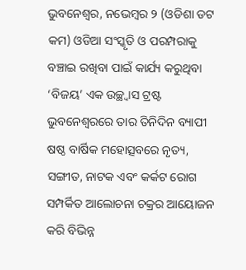ଭୁବନେଶ୍ଵର, ନଭେମ୍ବର ୨ (ଓଡିଶା ଡଟ କମ) ଓଡିଆ ସଂସ୍କୃତି ଓ ପରମ୍ପରାକୁ ବଞ୍ଚାଇ ରଖିବା ପାଇଁ କାର୍ଯ୍ୟ କରୁଥିବା ‘ବିଜୟ’ ଏକ ଉଚ୍ଛ୍ଵାସ ଟ୍ରଷ୍ଟ ଭୁବନେଶ୍ବରରେ ତାର ତିନିଦିନ ବ୍ୟାପୀ ଷଷ୍ଠ ବାର୍ଷିକ ମହୋତ୍ସବରେ ନୃତ୍ୟ, ସଙ୍ଗୀତ, ନାଟକ ଏବଂ କର୍କଟ ରୋଗ ସମ୍ପର୍କିତ ଆଲୋଚନା ଚକ୍ରର ଆୟୋଜନ କରି ବିଭିନ୍ନ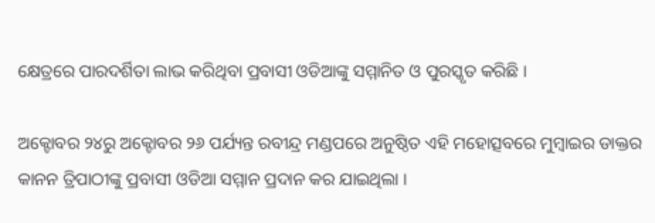କ୍ଷେତ୍ରରେ ପାରଦର୍ଶିତା ଲାଭ କରିଥିବା ପ୍ରବାସୀ ଓଡିଆଙ୍କୁ ସମ୍ମାନିତ ଓ ପୁରସ୍କୃତ କରିଛି ।

ଅକ୍ଟୋବର ୨୪ରୁ ଅକ୍ଟୋବର ୨୬ ପର୍ଯ୍ୟନ୍ତ ରବୀନ୍ଦ୍ର ମଣ୍ଡପରେ ଅନୁଷ୍ଠିତ ଏହି ମହୋତ୍ସବରେ ମୁମ୍ବାଇର ଡାକ୍ତର କାନନ ତ୍ରିପାଠୀଙ୍କୁ ପ୍ରବାସୀ ଓଡିଆ ସମ୍ମାନ ପ୍ରଦାନ କର ଯାଇଥିଲା ।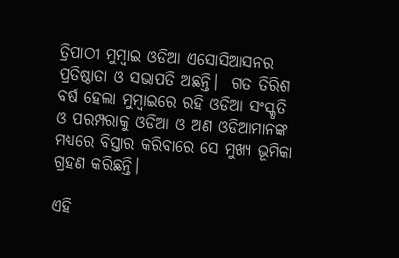ତ୍ରିପାଠୀ ମୁମ୍ବାଇ ଓଡିଆ ଏସୋସିଆସନର ପ୍ରତିଷ୍ଠାତା ଓ ସଭାପତି ଅଛନ୍ତି।  ଗତ ତିରିଶ ବର୍ଷ ହେଲା ମୁମ୍ବାଇରେ ରହି ଓଡିଆ ସଂସ୍କୃତି ଓ ପରମ୍ପରାକୁ ଓଡିଆ ଓ ଅଣ ଓଡିଆମାନଙ୍କ ମଧ୍ୟରେ ବିସ୍ତାର କରିବାରେ ସେ ମୁଖ୍ୟ ଭୂମିକା ଗ୍ରହଣ କରିଛନ୍ତି।

ଏହି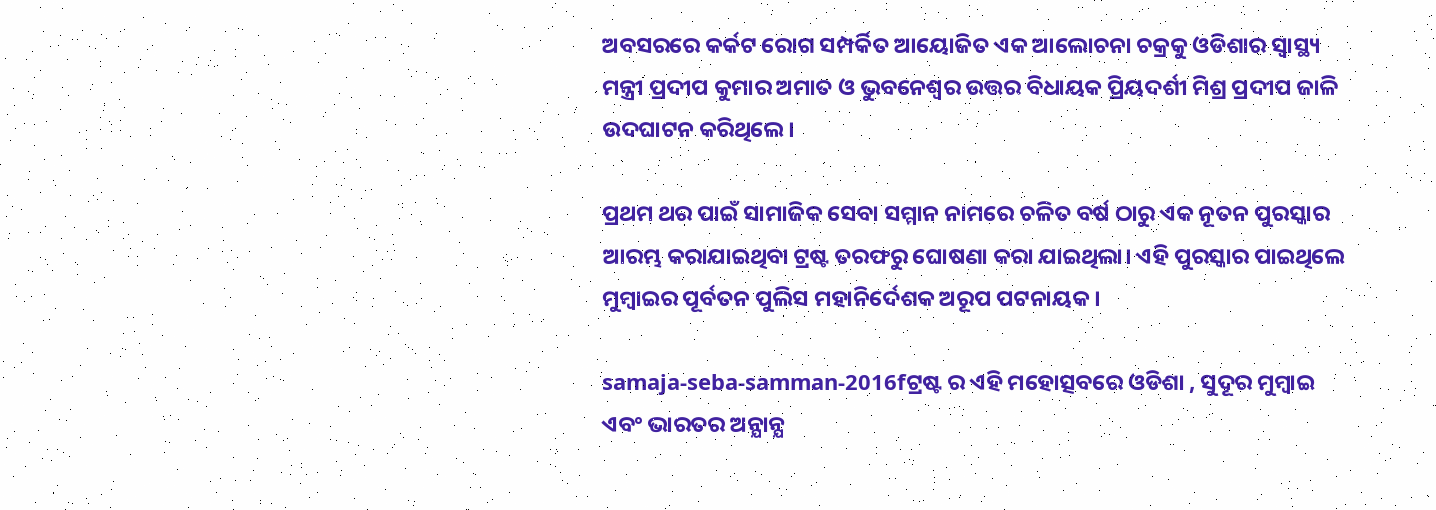ଅବସରରେ କର୍କଟ ରୋଗ ସମ୍ପର୍କିତ ଆୟୋଜିତ ଏକ ଆଲୋଚନା ଚକ୍ରକୁ ଓଡିଶାର ସ୍ୱାସ୍ଥ୍ୟ ମନ୍ତ୍ରୀ ପ୍ରଦୀପ କୁମାର ଅମାତ ଓ ଭୁବନେଶ୍ବର ଉତ୍ତର ବିଧାୟକ ପ୍ରିୟଦର୍ଶୀ ମିଶ୍ର ପ୍ରଦୀପ ଜାଳି ଉଦଘାଟନ କରିଥିଲେ ।

ପ୍ରଥମ ଥର ପାଇଁ ସାମାଜିକ ସେବା ସମ୍ମାନ ନାମରେ ଚଳିତ ବର୍ଷ ଠାରୁ ଏକ ନୂତନ ପୁରସ୍କାର ଆରମ୍ଭ କରାଯାଇଥିବା ଟ୍ରଷ୍ଟ ତରଫରୁ ଘୋଷଣା କରା ଯାଇଥିଲା। ଏହି ପୁରସ୍କାର ପାଇଥିଲେ ମୁମ୍ବାଇର ପୂର୍ବତନ ପୁଲିସ ମହାନିର୍ଦେଶକ ଅରୂପ ପଟନାୟକ ।

samaja-seba-samman-2016fଟ୍ରଷ୍ଟ ର ଏହି ମହୋତ୍ସବରେ ଓଡିଶା , ସୁଦୂର ମୁମ୍ବାଇ ଏବଂ ଭାରତର ଅନ୍ଯାନ୍ଯ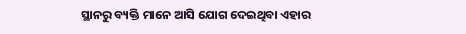ସ୍ଥାନରୁ ବ୍ୟକ୍ତି ମାନେ ଆସି ଯୋଗ ଦେଇଥିବା ଏହାର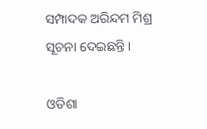ସମ୍ପାଦକ ଅରିନ୍ଦମ ମିଶ୍ର ସୂଚନା ଦେଇଛନ୍ତି।

ଓଡିଶା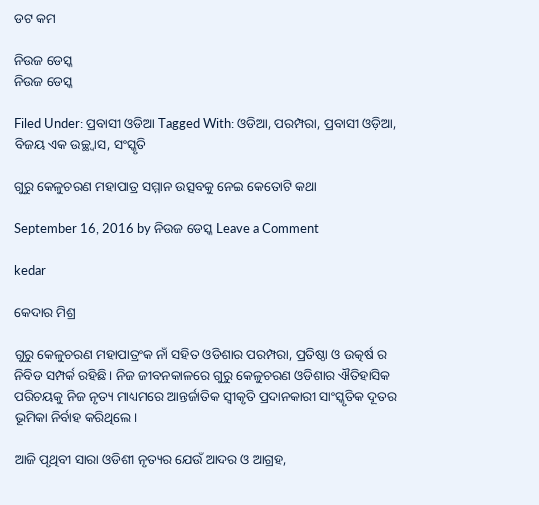ଡଟ କମ

ନିଉଜ ଡେସ୍କ
ନିଉଜ ଡେସ୍କ

Filed Under: ପ୍ରବାସୀ ଓଡିଆ Tagged With: ଓଡିଆ, ପରମ୍ପରା, ପ୍ରବାସୀ ଓଡ଼ିଆ, ବିଜୟ ଏକ ଉଚ୍ଛ୍ଵାସ, ସଂସ୍କୃତି

ଗୁରୁ କେଳୁଚରଣ ମହାପାତ୍ର ସମ୍ମାନ ଉତ୍ସବକୁ ନେଇ କେତୋଟି କଥା

September 16, 2016 by ନିଉଜ ଡେସ୍କ Leave a Comment

kedar

କେଦାର ମିଶ୍ର

ଗୁରୁ କେଳୁଚରଣ ମହାପାତ୍ରଂକ ନାଁ ସହିତ ଓଡିଶାର ପରମ୍ପରା, ପ୍ରତିଷ୍ଠା ଓ ଉତ୍କର୍ଷ ର ନିବିଡ ସମ୍ପର୍କ ରହିଛି। ନିଜ ଜୀବନକାଳରେ ଗୁରୁ କେଳୁଚରଣ ଓଡିଶାର ଐତିହାସିକ ପରିଚୟକୁ ନିଜ ନୃତ୍ୟ ମାଧ୍ୟମରେ ଆନ୍ତର୍ଜାତିକ ସ୍ଵୀକୃତି ପ୍ରଦାନକାରୀ ସାଂସ୍କୃତିକ ଦୂତର ଭୂମିକା ନିର୍ବାହ କରିଥିଲେ।

ଆଜି ପୃଥିବୀ ସାରା ଓଡିଶୀ ନୃତ୍ୟର ଯେଉଁ ଆଦର ଓ ଆଗ୍ରହ,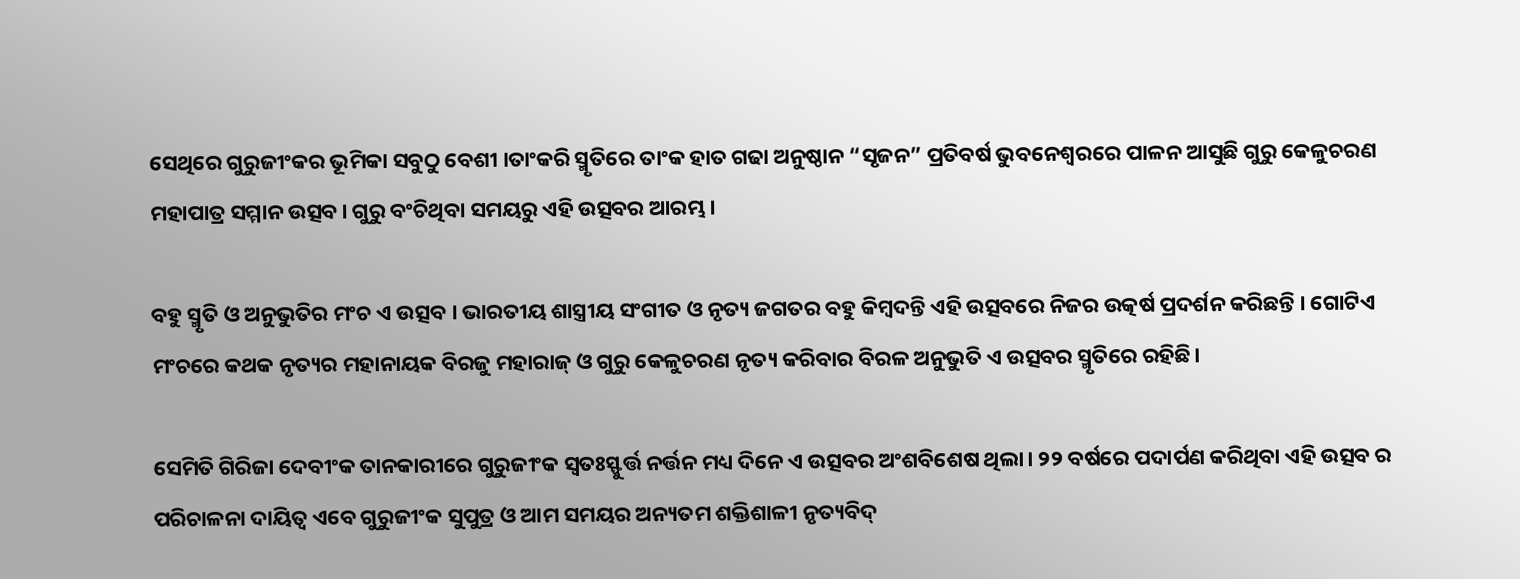ସେଥିରେ ଗୁରୁଜୀଂକର ଭୂମିକା ସବୁଠୁ ବେଶୀ ।ତାଂକରି ସ୍ମୃତିରେ ତାଂକ ହାତ ଗଢା ଅନୁଷ୍ଠାନ “ସୃଜନ” ପ୍ରତିବର୍ଷ ଭୁବନେଶ୍ଵରରେ ପାଳନ ଆସୁଛି ଗୁରୁ କେଳୁଚରଣ ମହାପାତ୍ର ସମ୍ମାନ ଉତ୍ସବ। ଗୁରୁ ବଂଚିଥିବା ସମୟରୁ ଏହି ଉତ୍ସବର ଆରମ୍ଭ।

ବହୁ ସ୍ମୃତି ଓ ଅନୁଭୁତିର ମଂଚ ଏ ଉତ୍ସବ । ଭାରତୀୟ ଶାସ୍ତ୍ରୀୟ ସଂଗୀତ ଓ ନୃତ୍ୟ ଜଗତର ବହୁ କିମ୍ବଦନ୍ତି ଏହି ଉତ୍ସବରେ ନିଜର ଉତ୍କର୍ଷ ପ୍ରଦର୍ଶନ କରିଛନ୍ତି । ଗୋଟିଏ ମଂଚରେ କଥକ ନୃତ୍ୟର ମହାନାୟକ ବିରଜୁ ମହାରାଜ୍ ଓ ଗୁରୁ କେଳୁଚରଣ ନୃତ୍ୟ କରିବାର ବିରଳ ଅନୁଭୁତି ଏ ଉତ୍ସବର ସ୍ମୃତିରେ ରହିଛି।

ସେମିତି ଗିରିଜା ଦେବୀଂକ ତାନକାରୀରେ ଗୁରୁଜୀଂକ ସ୍ଵତଃସ୍ଫୁର୍ତ୍ତ ନର୍ତ୍ତନ ମଧ୍ୟ ଦିନେ ଏ ଉତ୍ସବର ଅଂଶବିଶେଷ ଥିଲା। ୨୨ ବର୍ଷରେ ପଦାର୍ପଣ କରିଥିବା ଏହି ଉତ୍ସବ ର ପରିଚାଳନା ଦାୟିତ୍ବ ଏବେ ଗୁରୁଜୀଂକ ସୁପୁତ୍ର ଓ ଆମ ସମୟର ଅନ୍ୟତମ ଶକ୍ତିଶାଳୀ ନୃତ୍ୟବିଦ୍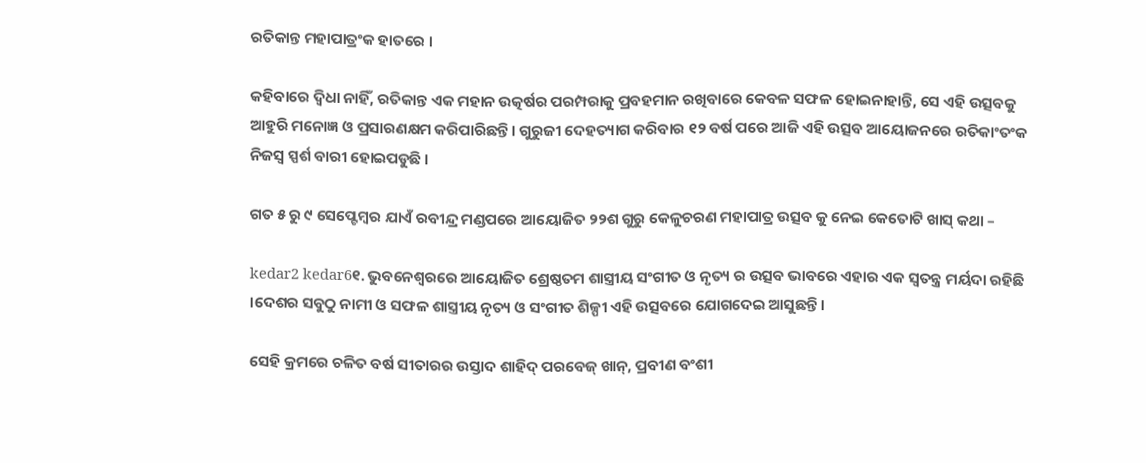ରତିକାନ୍ତ ମହାପାତ୍ରଂକ ହାତରେ ।

କହିବାରେ ଦ୍ବିଧା ନାହିଁ, ରତିକାନ୍ତ ଏକ ମହାନ ଉତ୍କର୍ଷର ପରମ୍ପରାକୁ ପ୍ରବହମାନ ରଖିବାରେ କେବଳ ସଫଳ ହୋଇନାହାନ୍ତି, ସେ ଏହି ଉତ୍ସବକୁ ଆହୁରି ମନୋଜ୍ଞ ଓ ପ୍ରସାରଣକ୍ଷମ କରିପାରିଛନ୍ତି । ଗୁରୁଜୀ ଦେହତ୍ୟାଗ କରିବାର ୧୨ ବର୍ଷ ପରେ ଆଜି ଏହି ଉତ୍ସବ ଆୟୋଜନରେ ରତିକାଂତଂକ ନିଜସ୍ଵ ସ୍ପର୍ଶ ବାରୀ ହୋଇପଡୁଛି ।

ଗତ ୫ ରୁ ୯ ସେପ୍ଟେମ୍ବର ଯାଏଁ ରବୀନ୍ଦ୍ର ମଣ୍ଡପରେ ଆୟୋଜିତ ୨୨ଶ ଗୁରୁ କେଳୁଚରଣ ମହାପାତ୍ର ଉତ୍ସବ କୁ ନେଇ କେତୋଟି ଖାସ୍ କଥା –

kedar2 kedar6୧. ଭୁବନେଶ୍ବରରେ ଆୟୋଜିତ ଶ୍ରେଷ୍ଠତମ ଶାସ୍ତ୍ରୀୟ ସଂଗୀତ ଓ ନୃତ୍ୟ ର ଉତ୍ସବ ଭାବରେ ଏହାର ଏକ ସ୍ଵତନ୍ତ୍ର ମର୍ୟଦା ରହିଛି ।ଦେଶର ସବୁଠୁ ନାମୀ ଓ ସଫଳ ଶାସ୍ତ୍ରୀୟ ନୃତ୍ୟ ଓ ସଂଗୀତ ଶିଳ୍ପୀ ଏହି ଉତ୍ସବରେ ଯୋଗଦେଇ ଆସୁଛନ୍ତି।

ସେହି କ୍ରମରେ ଚଳିତ ବର୍ଷ ସୀତାରର ଉସ୍ତାଦ ଶାହିଦ୍ ପରବେଜ୍ ଖାନ୍, ପ୍ରବୀଣ ବଂଶୀ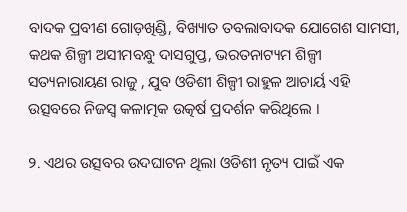ବାଦକ ପ୍ରବୀଣ ଗୋଡ଼ଖିଣ୍ଡି, ବିଖ୍ୟାତ ତବଲାବାଦକ ଯୋଗେଶ ସାମସୀ, କଥକ ଶିଳ୍ପୀ ଅସୀମବନ୍ଧୁ ଦାସଗୁପ୍ତ, ଭରତନାଟ୍ୟମ ଶିଳ୍ପୀ ସତ୍ୟନାରାୟଣ ରାଜୁ , ଯୁବ ଓଡିଶୀ ଶିଳ୍ପୀ ରାହୁଳ ଆଚାର୍ୟ ଏହି ଉତ୍ସବରେ ନିଜସ୍ଵ କଳାତ୍ମକ ଉତ୍କର୍ଷ ପ୍ରଦର୍ଶନ କରିଥିଲେ ।

୨. ଏଥର ଉତ୍ସବର ଉଦଘାଟନ ଥିଲା ଓଡିଶୀ ନୃତ୍ୟ ପାଇଁ ଏକ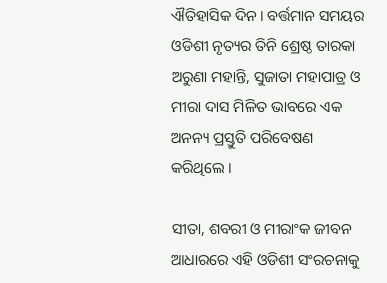ଐତିହାସିକ ଦିନ। ବର୍ତ୍ତମାନ ସମୟର ଓଡିଶୀ ନୃତ୍ୟର ତିନି ଶ୍ରେଷ୍ଠ ତାରକା ଅରୁଣା ମହାନ୍ତି, ସୁଜାତା ମହାପାତ୍ର ଓ ମୀରା ଦାସ ମିଳିତ ଭାବରେ ଏକ ଅନନ୍ୟ ପ୍ରସ୍ତୁତି ପରିବେଷଣ କରିଥିଲେ ।

ସୀତା, ଶବରୀ ଓ ମୀରାଂକ ଜୀବନ ଆଧାରରେ ଏହି ଓଡିଶୀ ସଂରଚନାକୁ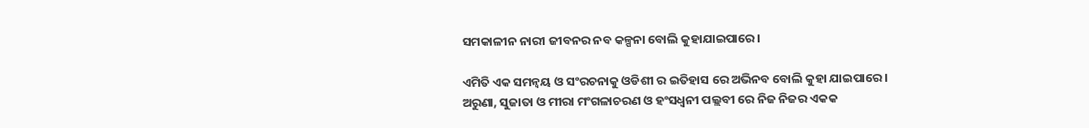ସମକାଳୀନ ନାରୀ ଜୀବନର ନବ କଳ୍ପନା ବୋଲି କୁହାଯାଇପାରେ।

ଏମିତି ଏକ ସମନ୍ଵୟ ଓ ସଂରଚନାକୁ ଓଡିଶୀ ର ଇତିହାସ ରେ ଅଭିନବ ବୋଲି କୁହା ଯାଇପାରେ । ଅରୁଣା, ସୁଜାତା ଓ ମୀରା ମଂଗଳାଚରଣ ଓ ହଂସଧ୍ବନୀ ପଲ୍ଲବୀ ରେ ନିଜ ନିଜର ଏକକ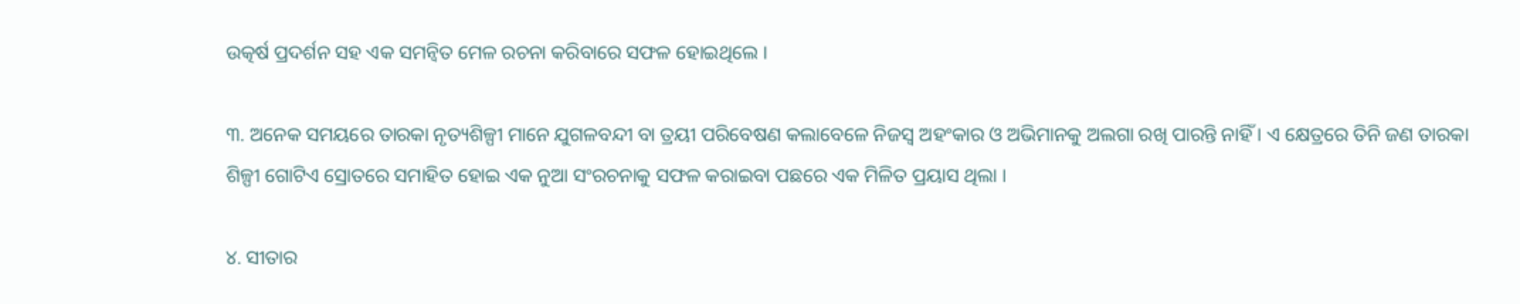ଉତ୍କର୍ଷ ପ୍ରଦର୍ଶନ ସହ ଏକ ସମନ୍ୱିତ ମେଳ ରଚନା କରିବାରେ ସଫଳ ହୋଇଥିଲେ ।

୩. ଅନେକ ସମୟରେ ତାରକା ନୃତ୍ୟଶିଳ୍ପୀ ମାନେ ଯୁଗଳବନ୍ଦୀ ବା ତ୍ରୟୀ ପରିବେଷଣ କଲାବେଳେ ନିଜସ୍ଵ ଅହଂକାର ଓ ଅଭିମାନକୁ ଅଲଗା ରଖି ପାରନ୍ତି ନାହିଁ । ଏ କ୍ଷେତ୍ରରେ ତିନି ଜଣ ତାରକା ଶିଳ୍ପୀ ଗୋଟିଏ ସ୍ରୋତରେ ସମାହିତ ହୋଇ ଏକ ନୁଆ ସଂରଚନାକୁ ସଫଳ କରାଇବା ପଛରେ ଏକ ମିଳିତ ପ୍ରୟାସ ଥିଲା ।

୪. ସୀତାର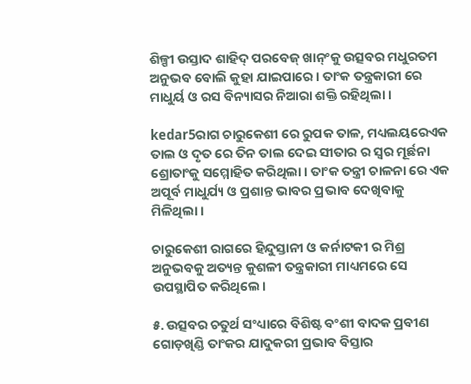ଶିଳ୍ପୀ ଉସ୍ତାଦ ଶାହିଦ୍ ପରବେଜ୍ ଖାନ୍ଂକୁ ଉତ୍ସବର ମଧୁରତମ ଅନୁଭବ ବୋଲି କୁହା ଯାଇପାରେ। ତାଂକ ତନ୍ତ୍ରକାରୀ ରେ ମାଧୁର୍ୟ ଓ ରସ ବିନ୍ୟାସର ନିଆରା ଶକ୍ତି ରହିଥିଲା ।

kedar5ରାଗ ଚାରୁକେଶୀ ରେ ରୁପକ ତାଳ, ମଧ୍ୟଲୟରେଏକ ତାଲ ଓ ଦୃତ ରେ ତିନ ତାଲ ଦେଇ ସୀତାର ର ସ୍ଵର ମୂର୍ଛନା ଶ୍ରୋତାଂକୁ ସମ୍ମୋହିତ କରିଥିଲା । ତାଂକ ତନ୍ତ୍ରୀ ଚାଳନା ରେ ଏକ ଅପୂର୍ବ ମାଧୁର୍ଯ୍ୟ ଓ ପ୍ରଶାନ୍ତ ଭାବର ପ୍ରଭାବ ଦେଖିବାକୁ ମିଳିଥିଲା।

ଚାରୁକେଶୀ ରାଗରେ ହିନ୍ଦୁସ୍ତାନୀ ଓ କର୍ନାଟକୀ ର ମିଶ୍ର ଅନୁଭବକୁ ଅତ୍ୟନ୍ତ କୁଶଳୀ ତନ୍ତ୍ରକାରୀ ମାଧ୍ୟମରେ ସେ ଉପସ୍ଥାପିତ କରିଥିଲେ।

୫. ଉତ୍ସବର ଚତୁର୍ଥ ସଂଧ୍ୟାରେ ବିଶିଷ୍ଟ ବଂଶୀ ବାଦକ ପ୍ରବୀଣ ଗୋଡ଼ଖିଣ୍ଡି ତାଂକର ଯାଦୁକରୀ ପ୍ରଭାବ ବିସ୍ତାର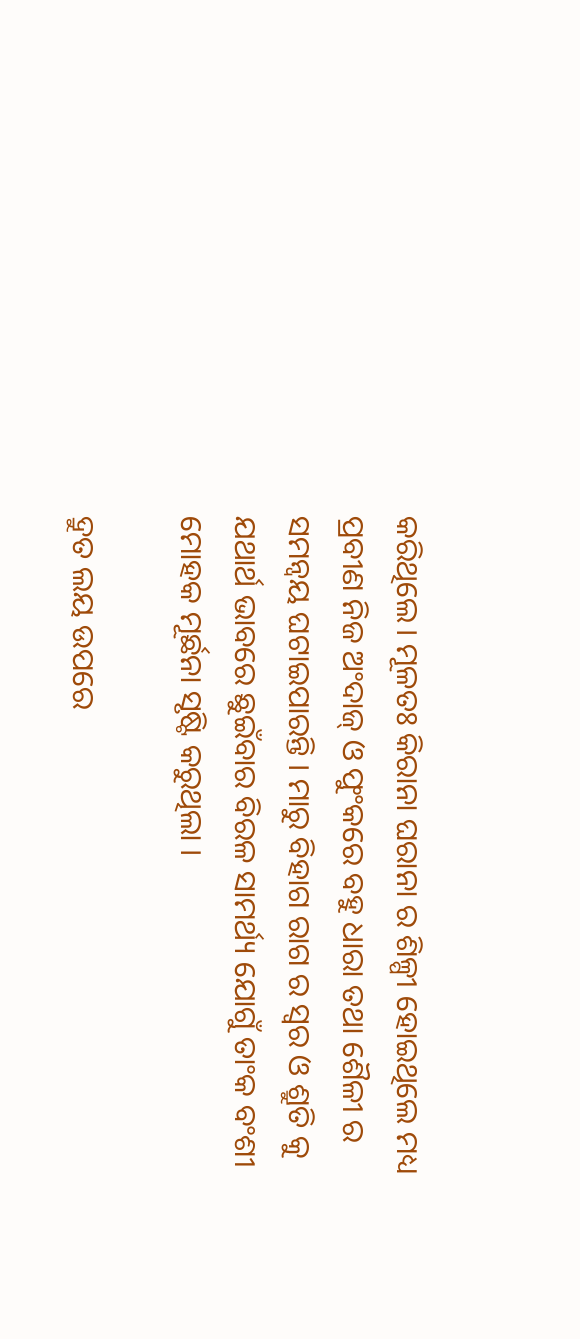କରିଥିଲେ। ମୂଳତଃ କିରାନା ଘରାନା ର ଶିଳ୍ପୀ ହୋଇଥିଲେ ମଧ୍ୟ ପ୍ରବୀଣ ନିଜ ଅଂଦାଜ୍ ଓ ଫୁଂକରେ ବହୁ ଧାରା ତଥା ଶୈଳୀ ର ସମନ୍ଵୟ ଘଟାଇପାରନ୍ତି । ମାରୁ ବିହାଗ ରାଗ ର ସ୍ଵର ଓ ଶ୍ରୁତି କୁ ଯଥାର୍ଥ ଭାବରେ ଛୁଇଁବାର ବିରଳ ସାମର୍ଥ୍ୟ ଯୋଗୁଁ ତାଂକ ବଂଶୀ ମୋହକ ମୂର୍ଛନା ସୃଷ୍ଟି କରୁଥିଲା ।

ଦ୍ରୁତ ଲୟ ଉପରେ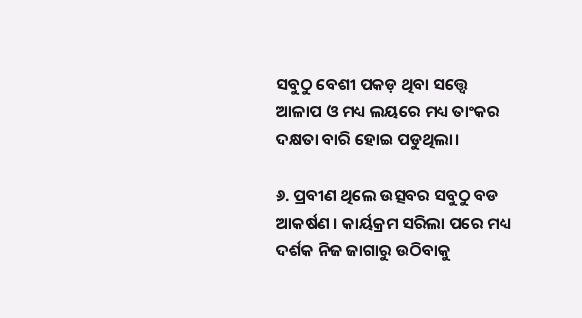ସବୁଠୁ ବେଶୀ ପକଡ଼ ଥିବା ସତ୍ତ୍ୱେ ଆଳାପ ଓ ମଧ୍ୟ ଲୟରେ ମଧ୍ୟ ତାଂକର ଦକ୍ଷତା ବାରି ହୋଇ ପଡୁଥିଲା।

୬. ପ୍ରବୀଣ ଥିଲେ ଉତ୍ସବର ସବୁଠୁ ବଡ ଆକର୍ଷଣ । କାର୍ୟକ୍ରମ ସରିଲା ପରେ ମଧ୍ୟ ଦର୍ଶକ ନିଜ ଜାଗାରୁ ଉଠିବାକୁ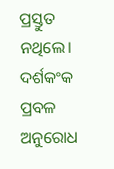ପ୍ରସ୍ତୁତ ନଥିଲେ। ଦର୍ଶକଂକ ପ୍ରବଳ ଅନୁରୋଧ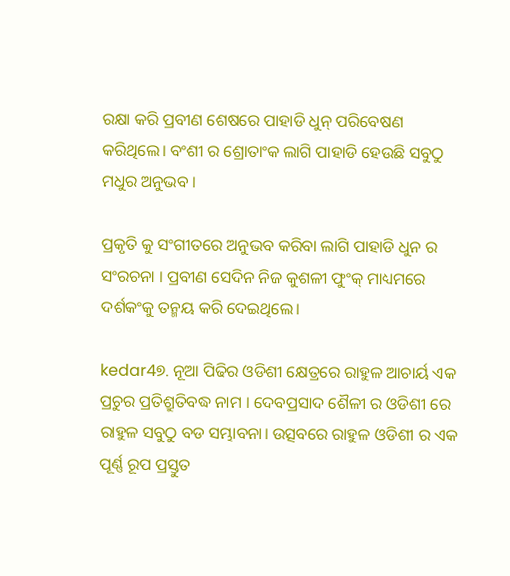ରକ୍ଷା କରି ପ୍ରବୀଣ ଶେଷରେ ପାହାଡି ଧୁନ୍ ପରିବେଷଣ କରିଥିଲେ। ବଂଶୀ ର ଶ୍ରୋତାଂକ ଲାଗି ପାହାଡି ହେଉଛି ସବୁଠୁ ମଧୁର ଅନୁଭବ ।

ପ୍ରକୃତି କୁ ସଂଗୀତରେ ଅନୁଭବ କରିବା ଲାଗି ପାହାଡି ଧୁନ ର ସଂରଚନା । ପ୍ରବୀଣ ସେଦିନ ନିଜ କୁଶଳୀ ଫୁଂକ୍ ମାଧ୍ୟମରେ ଦର୍ଶକଂକୁ ତନ୍ମୟ କରି ଦେଇଥିଲେ।

kedar4୭. ନୂଆ ପିଢିର ଓଡିଶୀ କ୍ଷେତ୍ରରେ ରାହୁଳ ଆଚାର୍ୟ ଏକ ପ୍ରଚୁର ପ୍ରତିଶ୍ରୁତିବଦ୍ଧ ନାମ । ଦେବପ୍ରସାଦ ଶୈଳୀ ର ଓଡିଶୀ ରେ ରାହୁଳ ସବୁଠୁ ବଡ ସମ୍ଭାବନା। ଉତ୍ସବରେ ରାହୁଳ ଓଡିଶୀ ର ଏକ ପୂର୍ଣ୍ଣ ରୂପ ପ୍ରସ୍ତୁତ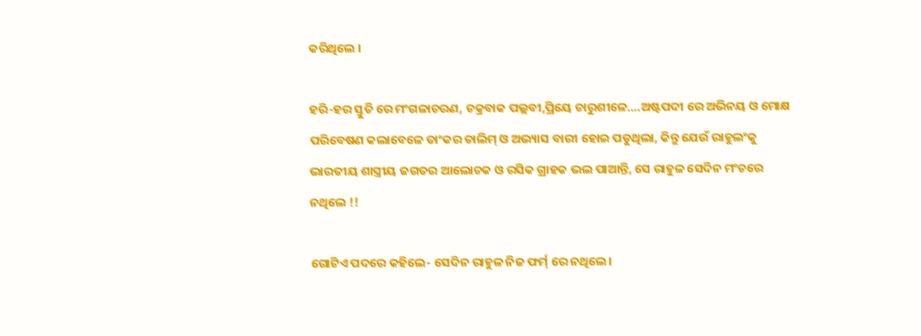କରିଥିଲେ ।

ହରି-ହର ସ୍ତୁତି ରେ ମଂଗଳାଚରଣ, ଚକ୍ରବାକ ପଲ୍ଲବୀ,ପ୍ରିୟେ ଚାରୁଶୀଳେ….ଅଷ୍ଟପଦୀ ରେ ଅଭିନୟ ଓ ମୋକ୍ଷ ପରିବେଷଣ କଲାବେଳେ ତାଂକର ତାଲିମ୍ ଓ ଅଭ୍ୟାସ ବାରୀ ହୋଇ ପଡୁଥିଲା, କିନ୍ତୁ ଯେଉଁ ରାହୁଲଂକୁ ଭାରତୀୟ ଶାସ୍ତ୍ରୀୟ ଜଗତର ଆଲୋଚକ ଓ ରସିକ ଗ୍ରାହକ ଭଲ ପାଆନ୍ତି, ସେ ରାହୁଳ ସେଦିନ ମଂଚରେ ନଥିଲେ !!

ଗୋଟିଏ ପଦରେ କହିଲେ- ସେଦିନ ରାହୁଳ ନିଜ ଫର୍ମ୍ ରେ ନଥିଲେ।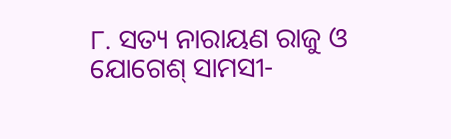୮. ସତ୍ୟ ନାରାୟଣ ରାଜୁ ଓ ଯୋଗେଶ୍ ସାମସୀ-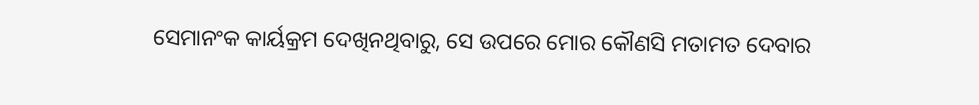ସେମାନଂକ କାର୍ୟକ୍ରମ ଦେଖିନଥିବାରୁ, ସେ ଉପରେ ମୋର କୌଣସି ମତାମତ ଦେବାର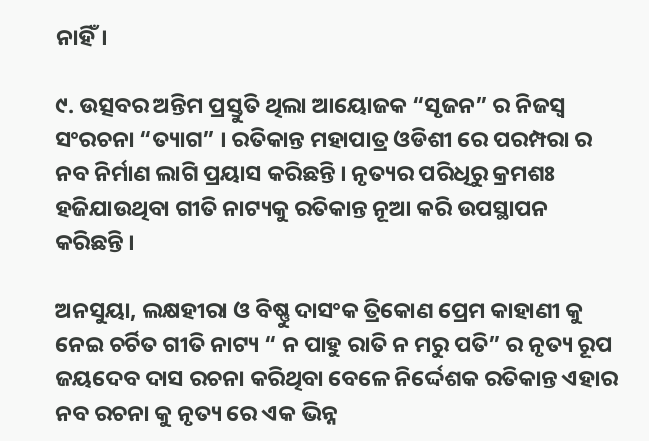ନାହିଁ।

୯. ଉତ୍ସବର ଅନ୍ତିମ ପ୍ରସ୍ତୁତି ଥିଲା ଆୟୋଜକ “ସୃଜନ” ର ନିଜସ୍ଵ ସଂରଚନା “ତ୍ୟାଗ” । ରତିକାନ୍ତ ମହାପାତ୍ର ଓଡିଶୀ ରେ ପରମ୍ପରା ର ନବ ନିର୍ମାଣ ଲାଗି ପ୍ରୟାସ କରିଛନ୍ତି । ନୃତ୍ୟର ପରିଧିରୁ କ୍ରମଶଃ ହଜିଯାଉଥିବା ଗୀତି ନାଟ୍ୟକୁ ରତିକାନ୍ତ ନୂଆ କରି ଉପସ୍ଥାପନ କରିଛନ୍ତି ।

ଅନସୁୟା, ଲକ୍ଷହୀରା ଓ ବିଷ୍ଣୁ ଦାସଂକ ତ୍ରିକୋଣ ପ୍ରେମ କାହାଣୀ କୁ ନେଇ ଚର୍ଚିତ ଗୀତି ନାଟ୍ୟ “ ନ ପାହୁ ରାତି ନ ମରୁ ପତି” ର ନୃତ୍ୟ ରୂପ ଜୟଦେବ ଦାସ ରଚନା କରିଥିବା ବେଳେ ନିର୍ଦ୍ଦେଶକ ରତିକାନ୍ତ ଏହାର ନବ ରଚନା କୁ ନୃତ୍ୟ ରେ ଏକ ଭିନ୍ନ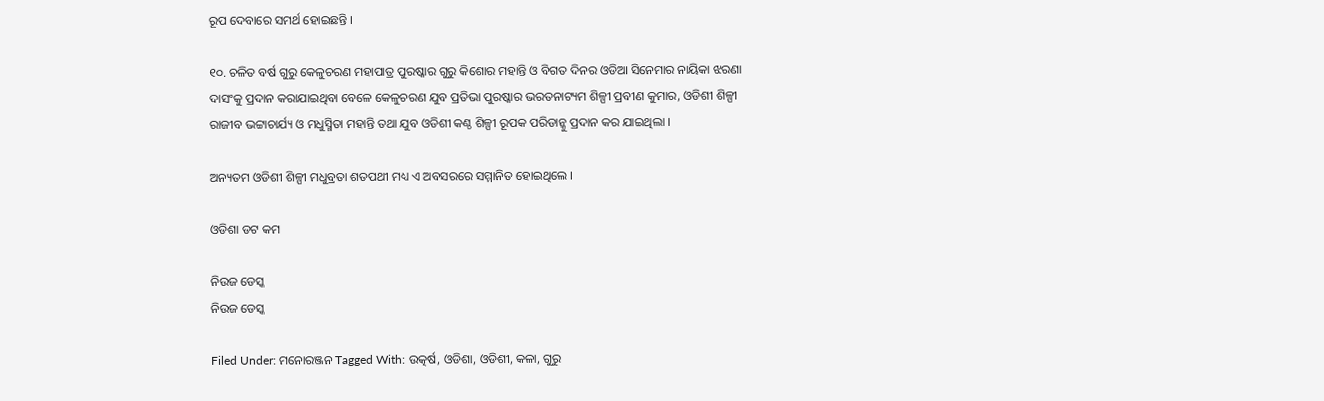ରୂପ ଦେବାରେ ସମର୍ଥ ହୋଇଛନ୍ତି ।

୧୦. ଚଳିତ ବର୍ଷ ଗୁରୁ କେଳୁଚରଣ ମହାପାତ୍ର ପୁରଷ୍କାର ଗୁରୁ କିଶୋର ମହାନ୍ତି ଓ ବିଗତ ଦିନର ଓଡିଆ ସିନେମାର ନାୟିକା ଝରଣା ଦାସଂକୁ ପ୍ରଦାନ କରାଯାଇଥିବା ବେଳେ କେଳୁଚରଣ ଯୁବ ପ୍ରତିଭା ପୁରଷ୍କାର ଭରତନାଟ୍ୟମ ଶିଳ୍ପୀ ପ୍ରବୀଣ କୁମାର, ଓଡିଶୀ ଶିଳ୍ପୀ ରାଜୀବ ଭଟ୍ଟାଚାର୍ଯ୍ୟ ଓ ମଧୁସ୍ମିତା ମହାନ୍ତି ତଥା ଯୁବ ଓଡିଶୀ କଣ୍ଠ ଶିଳ୍ପୀ ରୂପକ ପରିଡାନ୍କୁ ପ୍ରଦାନ କର ଯାଇଥିଲା ।

ଅନ୍ୟତମ ଓଡିଶୀ ଶିଳ୍ପୀ ମଧୁବ୍ରତା ଶତପଥୀ ମଧ୍ୟ ଏ ଅବସରରେ ସମ୍ମାନିତ ହୋଇଥିଲେ ।

ଓଡିଶା ଡଟ କମ

ନିଉଜ ଡେସ୍କ
ନିଉଜ ଡେସ୍କ

Filed Under: ମନୋରଞ୍ଜନ Tagged With: ଉତ୍କର୍ଷ, ଓଡିଶା, ଓଡିଶୀ, କଳା, ଗୁରୁ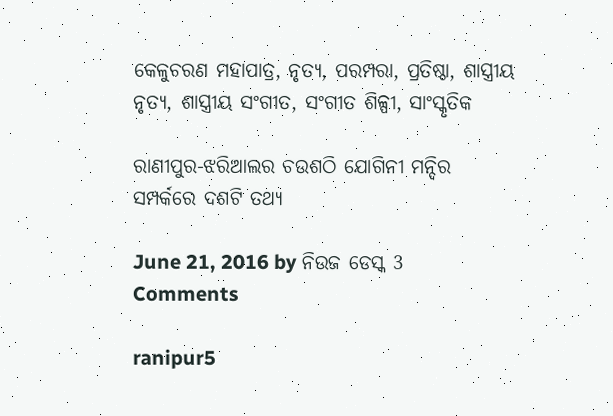କେଳୁଚରଣ ମହାପାତ୍ର, ନୃତ୍ୟ, ପରମ୍ପରା, ପ୍ରତିଷ୍ଠା, ଶାସ୍ତ୍ରୀୟ ନୃତ୍ୟ, ଶାସ୍ତ୍ରୀୟ ସଂଗୀତ, ସଂଗୀତ ଶିଳ୍ପୀ, ସାଂସ୍କୃତିକ

ରାଣୀପୁର-ଝରିଆଲର ଚଉଶଠି ଯୋଗିନୀ ମନ୍ଦିର ସମ୍ପର୍କରେ ଦଶଟି ତଥ୍ୟ

June 21, 2016 by ନିଉଜ ଡେସ୍କ 3 Comments

ranipur5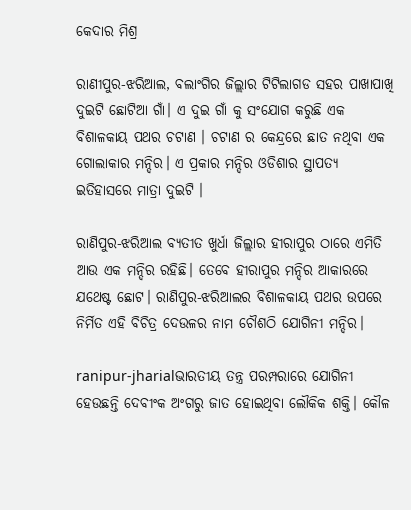କେଦାର ମିଶ୍ର

ରାଣୀପୁର-ଝରିଆଲ, ବଲାଂଗିର ଜିଲ୍ଲାର ଟିଟିଲାଗଡ ସହର ପାଖାପାଖି ଦୁଇଟି ଛୋଟିଆ ଗାଁ। ଏ ଦୁଇ ଗାଁ କୁ ସଂଯୋଗ କରୁଛି ଏକ ବିଶାଳକାୟ ପଥର ଚଟାଣ । ଚଟାଣ ର କେନ୍ଦ୍ରରେ ଛାତ ନଥିବା ଏକ ଗୋଲାକାର ମନ୍ଦିର। ଏ ପ୍ରକାର ମନ୍ଦିର ଓଡିଶାର ସ୍ଥାପତ୍ୟ ଇତିହାସରେ ମାତ୍ରା ଦୁଇଟି ।

ରାଣିପୁର-ଝରିଆଲ ବ୍ୟତୀତ ଖୁର୍ଧା ଜିଲ୍ଲାର ହୀରାପୁର ଠାରେ ଏମିତି ଆଉ ଏକ ମନ୍ଦିର ରହିଛି। ତେବେ ହୀରାପୁର ମନ୍ଦିର ଆକାରରେ ଯଥେଷ୍ଟ ଛୋଟ। ରାଣିପୁର-ଝରିଆଲର ବିଶାଳକାୟ ପଥର ଉପରେ ନିର୍ମିତ ଏହି ବିଚିତ୍ର ଦେଉଳର ନାମ ଚୌଶଠି ଯୋଗିନୀ ମନ୍ଦିର।

ranipur-jharialଭାରତୀୟ ତନ୍ତ୍ର ପରମ୍ପରାରେ ଯୋଗିନୀ ହେଉଛନ୍ତି ଦେବୀଂକ ଅଂଗରୁ ଜାତ ହୋଇଥିବା ଲୌକିକ ଶକ୍ତି। କୌଳ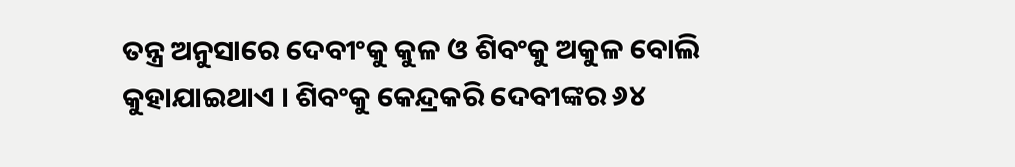ତନ୍ତ୍ର ଅନୁସାରେ ଦେବୀଂକୁ କୁଳ ଓ ଶିବଂକୁ ଅକୁଳ ବୋଲି କୁହାଯାଇଥାଏ । ଶିବଂକୁ କେନ୍ଦ୍ରକରି ଦେବୀଙ୍କର ୬୪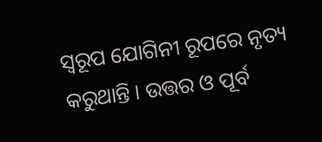ସ୍ଵରୂପ ଯୋଗିନୀ ରୂପରେ ନୃତ୍ୟ କରୁଥାନ୍ତି। ଉତ୍ତର ଓ ପୂର୍ବ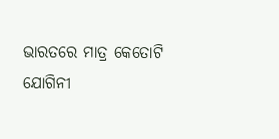ଭାରତରେ ମାତ୍ର କେତୋଟି ଯୋଗିନୀ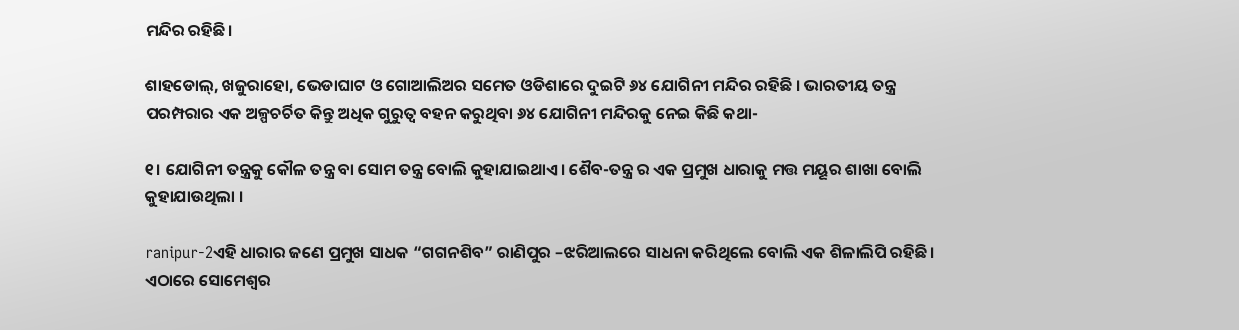ମନ୍ଦିର ରହିଛି।

ଶାହଡୋଲ୍, ଖଜୁରାହୋ, ଭେଡାଘାଟ ଓ ଗୋଆଲିଅର ସମେତ ଓଡିଶାରେ ଦୁଇଟି ୬୪ ଯୋଗିନୀ ମନ୍ଦିର ରହିଛି । ଭାରତୀୟ ତନ୍ତ୍ର ପରମ୍ପରାର ଏକ ଅଳ୍ପଚର୍ଚିତ କିନ୍ତୁ ଅଧିକ ଗୁରୁତ୍ଵ ବହନ କରୁଥିବା ୬୪ ଯୋଗିନୀ ମନ୍ଦିରକୁ ନେଇ କିଛି କଥା-

୧। ଯୋଗିନୀ ତନ୍ତ୍ରକୁ କୌଳ ତନ୍ତ୍ର ବା ସୋମ ତନ୍ତ୍ର ବୋଲି କୁହାଯାଇଥାଏ। ଶୈବ-ତନ୍ତ୍ର ର ଏକ ପ୍ରମୁଖ ଧାରାକୁ ମତ୍ତ ମୟୂର ଶାଖା ବୋଲି କୁହାଯାଉଥିଲା ।

ranipur-2ଏହି ଧାରାର ଜଣେ ପ୍ରମୁଖ ସାଧକ “ଗଗନଶିବ” ରାଣିପୁର –ଝରିଆଲରେ ସାଧନା କରିଥିଲେ ବୋଲି ଏକ ଶିଳାଲିପି ରହିଛି। ଏଠାରେ ସୋମେଶ୍ବର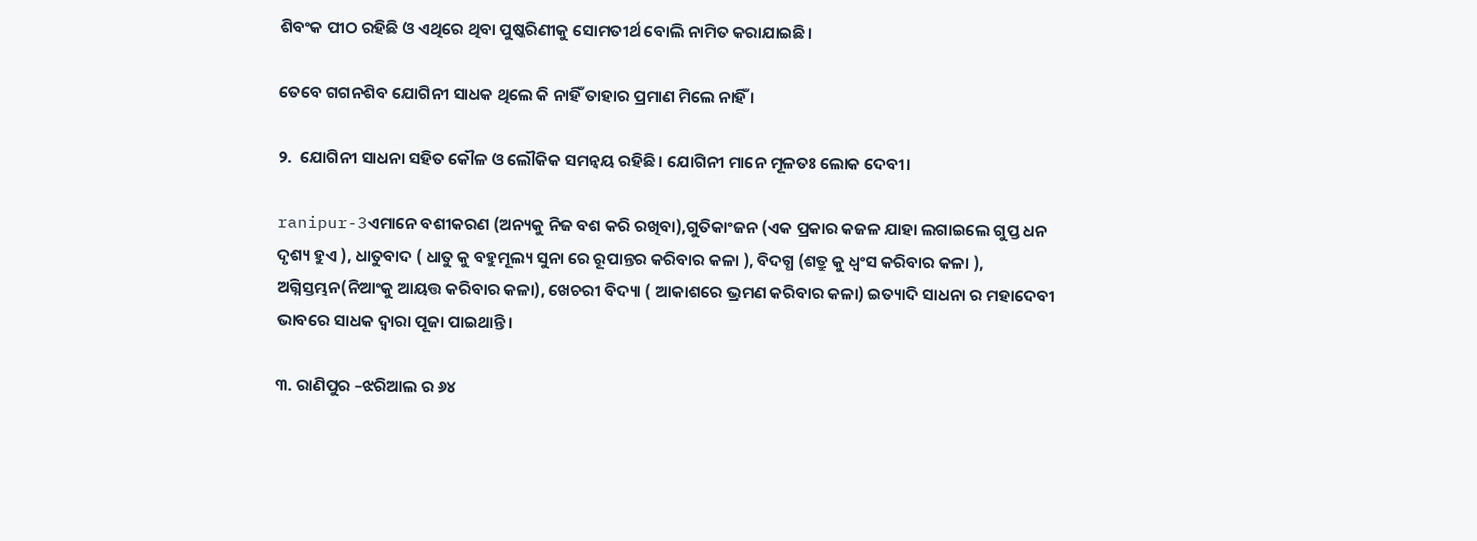ଶିବଂକ ପୀଠ ରହିଛି ଓ ଏଥିରେ ଥିବା ପୁଷ୍କରିଣୀକୁ ସୋମତୀର୍ଥ ବୋଲି ନାମିତ କରାଯାଇଛି।

ତେବେ ଗଗନଶିବ ଯୋଗିନୀ ସାଧକ ଥିଲେ କି ନାହିଁ ତାହାର ପ୍ରମାଣ ମିଲେ ନାହିଁ ।

୨.  ଯୋଗିନୀ ସାଧନା ସହିତ କୌଳ ଓ ଲୌକିକ ସମନ୍ବୟ ରହିଛି। ଯୋଗିନୀ ମାନେ ମୂଳତଃ ଲୋକ ଦେବୀ।

ranipur-3ଏମାନେ ବଶୀକରଣ (ଅନ୍ୟକୁ ନିଜ ବଶ କରି ରଖିବା),ଗୁତିକାଂଜନ (ଏକ ପ୍ରକାର କଜଳ ଯାହା ଲଗାଇଲେ ଗୁପ୍ତ ଧନ ଦୃଶ୍ୟ ହୁଏ ), ଧାତୁବାଦ ( ଧାତୁ କୁ ବହୁମୂଲ୍ୟ ସୁନା ରେ ରୂପାନ୍ତର କରିବାର କଳା ), ବିଦଗ୍ଧ (ଶତ୍ରୁ କୁ ଧ୍ବଂସ କରିବାର କଳା ), ଅଗ୍ନିସ୍ତମ୍ଭନ(ନିଆଂକୁ ଆୟତ୍ତ କରିବାର କଳା), ଖେଚରୀ ବିଦ୍ୟା ( ଆକାଶରେ ଭ୍ରମଣ କରିବାର କଳା) ଇତ୍ୟାଦି ସାଧନା ର ମହାଦେବୀ ଭାବରେ ସାଧକ ଦ୍ଵାରା ପୂଜା ପାଇଥାନ୍ତି।

୩. ରାଣିପୁର –ଝରିଆଲ ର ୬୪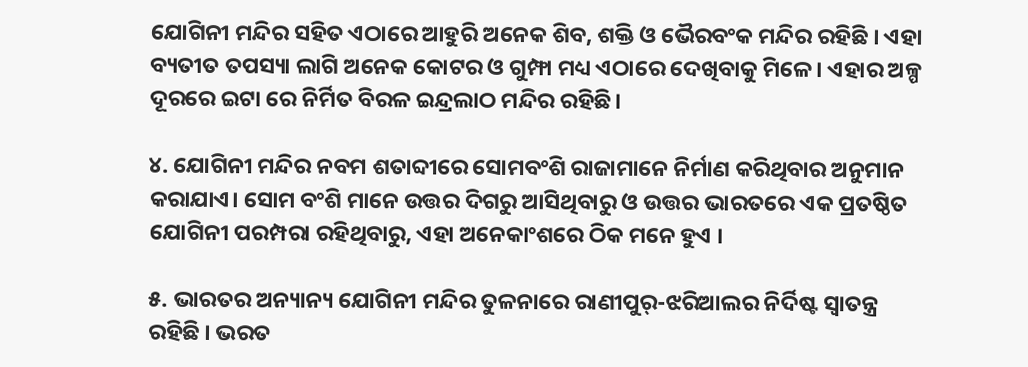ଯୋଗିନୀ ମନ୍ଦିର ସହିତ ଏଠାରେ ଆହୁରି ଅନେକ ଶିବ, ଶକ୍ତି ଓ ଭୈରବଂକ ମନ୍ଦିର ରହିଛି । ଏହା ବ୍ୟତୀତ ତପସ୍ୟା ଲାଗି ଅନେକ କୋଟର ଓ ଗୁମ୍ଫା ମଧ୍ୟ ଏଠାରେ ଦେଖିବାକୁ ମିଳେ । ଏହାର ଅଳ୍ପ ଦୂରରେ ଇଟା ରେ ନିର୍ମିତ ବିରଳ ଇନ୍ଦ୍ରଲାଠ ମନ୍ଦିର ରହିଛି।

୪. ଯୋଗିନୀ ମନ୍ଦିର ନବମ ଶତାବ୍ଦୀରେ ସୋମବଂଶି ରାଜାମାନେ ନିର୍ମାଣ କରିଥିବାର ଅନୁମାନ କରାଯାଏ। ସୋମ ବଂଶି ମାନେ ଉତ୍ତର ଦିଗରୁ ଆସିଥିବାରୁ ଓ ଉତ୍ତର ଭାରତରେ ଏକ ପ୍ରତଷ୍ଠିତ ଯୋଗିନୀ ପରମ୍ପରା ରହିଥିବାରୁ, ଏହା ଅନେକାଂଶରେ ଠିକ ମନେ ହୁଏ ।

୫. ଭାରତର ଅନ୍ୟାନ୍ୟ ଯୋଗିନୀ ମନ୍ଦିର ତୁଳନାରେ ରାଣୀପୁର୍-ଝରିଆଲର ନିର୍ଦିଷ୍ଟ ସ୍ଵାତନ୍ତ୍ର ରହିଛି । ଭରତ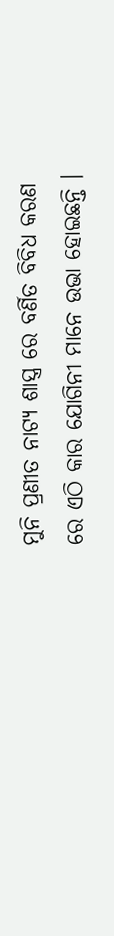ମୁନି ପ୍ରଣୀତ ନାଟ୍ୟ ଶାସ୍ତ୍ର ରେ ବର୍ଣିତ ବିବିଧ କରଣ ରେ ଏଠି କାର ଯୋଗିନୀ ମାନେ ଉଭା ହୋଇଛନ୍ତି ।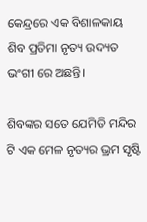କେନ୍ଦ୍ରରେ ଏକ ବିଶାଳକାୟ ଶିବ ପ୍ରତିମା ନୃତ୍ୟ ଉଦ୍ୟତ ଭଂଗୀ ରେ ଅଛନ୍ତି।

ଶିବଙ୍କର ସତେ ଯେମିତି ମନ୍ଦିର ଟି ଏକ ମେଳ ନୃତ୍ୟର ଭ୍ରମ ସୃଷ୍ଟି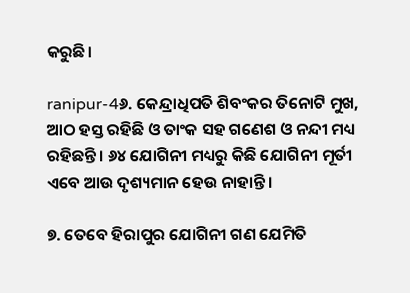କରୁଛି।

ranipur-4୬. କେନ୍ଦ୍ରାଧିପତି ଶିବଂକର ତିନୋଟି ମୁଖ, ଆଠ ହସ୍ତ ରହିଛି ଓ ତାଂକ ସହ ଗଣେଶ ଓ ନନ୍ଦୀ ମଧ୍ୟ ରହିଛନ୍ତି । ୬୪ ଯୋଗିନୀ ମଧ୍ୟରୁ କିଛି ଯୋଗିନୀ ମୂର୍ତୀ ଏବେ ଆଉ ଦୃଶ୍ୟମାନ ହେଉ ନାହାନ୍ତି ।

୭. ତେବେ ହିରାପୁର ଯୋଗିନୀ ଗଣ ଯେମିତି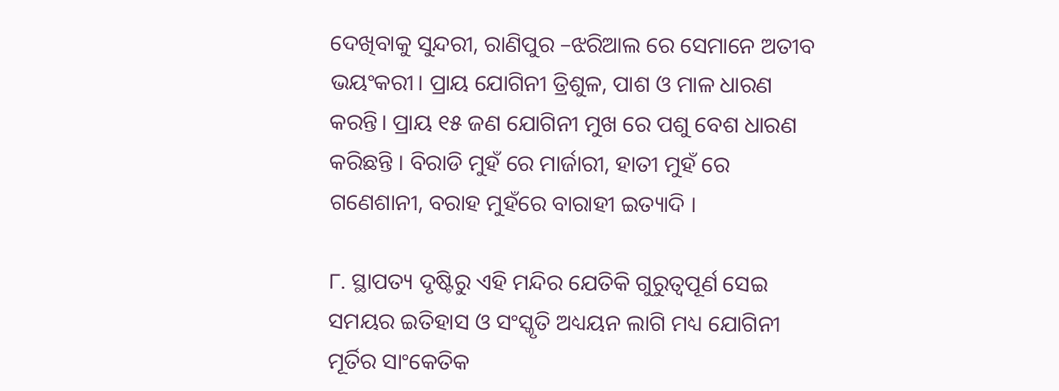ଦେଖିବାକୁ ସୁନ୍ଦରୀ, ରାଣିପୁର –ଝରିଆଲ ରେ ସେମାନେ ଅତୀବ ଭୟଂକରୀ। ପ୍ରାୟ ଯୋଗିନୀ ତ୍ରିଶୁଳ, ପାଶ ଓ ମାଳ ଧାରଣ କରନ୍ତି। ପ୍ରାୟ ୧୫ ଜଣ ଯୋଗିନୀ ମୁଖ ରେ ପଶୁ ବେଶ ଧାରଣ କରିଛନ୍ତି । ବିରାଡି ମୁହଁ ରେ ମାର୍ଜାରୀ, ହାତୀ ମୁହଁ ରେ ଗଣେଶାନୀ, ବରାହ ମୁହଁରେ ବାରାହୀ ଇତ୍ୟାଦି ।

୮. ସ୍ଥାପତ୍ୟ ଦୃଷ୍ଟିରୁ ଏହି ମନ୍ଦିର ଯେତିକି ଗୁରୁତ୍ବପୂର୍ଣ ସେଇ ସମୟର ଇତିହାସ ଓ ସଂସ୍କୃତି ଅଧ୍ୟୟନ ଲାଗି ମଧ୍ୟ ଯୋଗିନୀ ମୂର୍ତିର ସାଂକେତିକ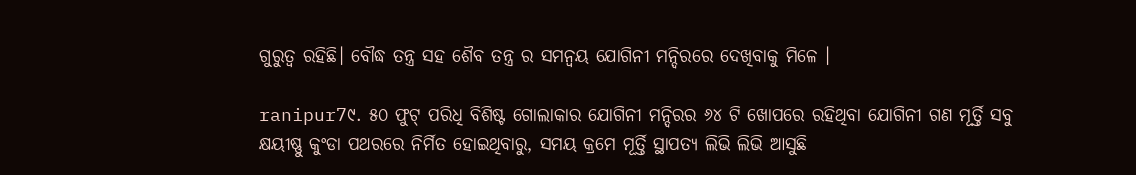ଗୁରୁତ୍ବ ରହିଛି। ବୌଦ୍ଧ ତନ୍ତ୍ର ସହ ଶୈବ ତନ୍ତ୍ର ର ସମନ୍ଵୟ ଯୋଗିନୀ ମନ୍ଦିରରେ ଦେଖିବାକୁ ମିଳେ ।

ranipur7୯. ୫୦ ଫୁଟ୍ ପରିଧି ବିଶିଷ୍ଟ ଗୋଲାକାର ଯୋଗିନୀ ମନ୍ଦିରର ୬୪ ଟି ଖୋପରେ ରହିଥିବା ଯୋଗିନୀ ଗଣ ମୂର୍ତ୍ତି ସବୁ କ୍ଷୟୀଷ୍ଣୁ କୁଂଡା ପଥରରେ ନିର୍ମିତ ହୋଇଥିବାରୁ, ସମୟ କ୍ରମେ ମୂର୍ତ୍ତି ସ୍ଥାପତ୍ୟ ଲିଭି ଲିଭି ଆସୁଛି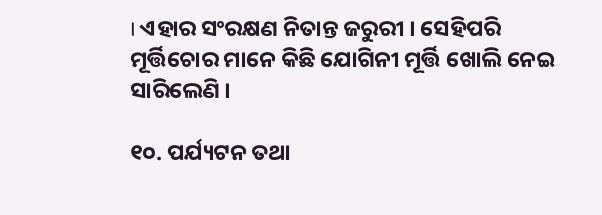। ଏହାର ସଂରକ୍ଷଣ ନିତାନ୍ତ ଜରୁରୀ । ସେହିପରି ମୂର୍ତ୍ତିଚୋର ମାନେ କିଛି ଯୋଗିନୀ ମୂର୍ତ୍ତି ଖୋଲି ନେଇ ସାରିଲେଣି ।

୧୦. ପର୍ଯ୍ୟଟନ ତଥା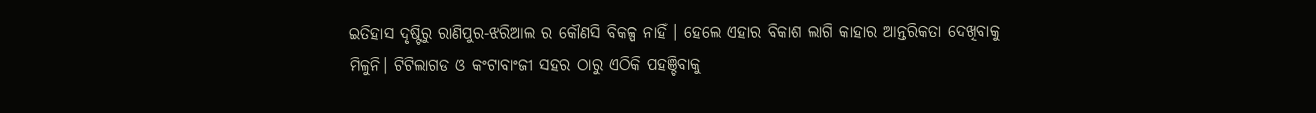ଇତିହାସ ଦୃଷ୍ଟିରୁ ରାଣିପୁର-ଝରିଆଲ ର କୌଣସି ବିକଳ୍ପ ନାହିଁ । ହେଲେ ଏହାର ବିକାଶ ଲାଗି କାହାର ଆନ୍ତରିକତା ଦେଖିବାକୁ ମିଳୁନି। ଟିଟିଲାଗଡ ଓ କଂଟାବାଂଜୀ ସହର ଠାରୁ ଏଠିକି ପହଞ୍ଚିବାକୁ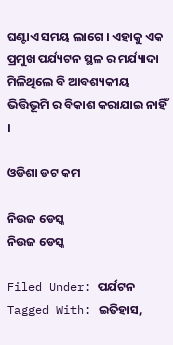ଘଣ୍ଟାଏ ସମୟ ଲାଗେ । ଏହାକୁ ଏକ ପ୍ରମୁଖ ପର୍ଯ୍ୟଟନ ସ୍ଥଳ ର ମର୍ଯ୍ୟାଦା ମିଳିଥିଲେ ବି ଆବଶ୍ୟକୀୟ ଭିତ୍ତିଭୂମି ର ବିକାଶ କରାଯାଇ ନାହିଁ ।

ଓଡିଶା ଡଟ କମ

ନିଉଜ ଡେସ୍କ
ନିଉଜ ଡେସ୍କ

Filed Under: ପର୍ଯଟନ Tagged With: ଇତିହାସ,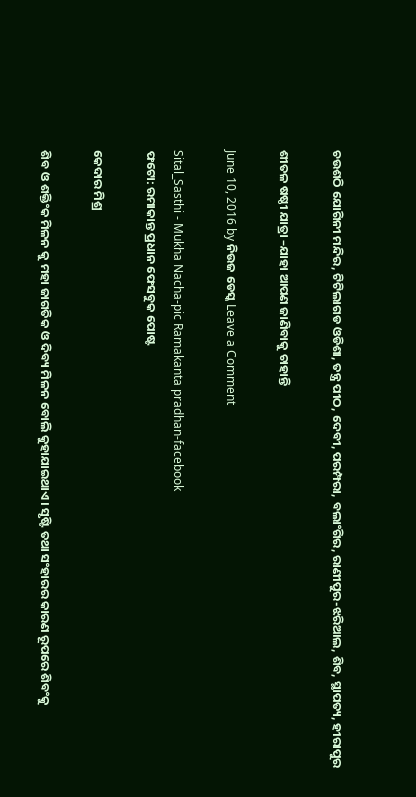ଚଉଶଠି ଯୋଗିନୀ ମନ୍ଦିର, ଟିଟିଲାଗଡ ଓଡିଶା, ତନ୍ତ୍ର ପୀଠ, ଦେବୀ, ପରମ୍ପରା, ବଲାଂଗିର, ରାଣୀପୁର-ଝରିଆଲ, ଶିବ, ସ୍ଥାପତ୍ୟ, ହୀରାପୁର

ଶୀତଳ ଷଷ୍ଠୀ ଯାତ୍ରା –ଯାହା ଆପଣ ଜାଣିବାକୁ ଚାହାନ୍ତି

June 10, 2016 by ନିଉଜ ଡେସ୍କ Leave a Comment

Sital_Sasthi - Mukha Nacha-pic Ramakanta pradhan-facebook
ଫଟୋ: ରମାକାନ୍ତ ପ୍ରଧାନ ଫେସବୁକ ପୋଷ୍ଟ

କେଦାର ମିଶ୍ର

ଶିବ ଓ ଶକ୍ତିଂକ ମିଳନ କୁ ମହା ଜାଗତିକ ଓ ଦିବ୍ୟ ମିଳନ ବୋଲି କୁହାଯାଇଥାଏ। ସୃଷ୍ଟି ତଥା ସଂହାରର କାରଣ ରୂପରେ ଶିବଂକୁ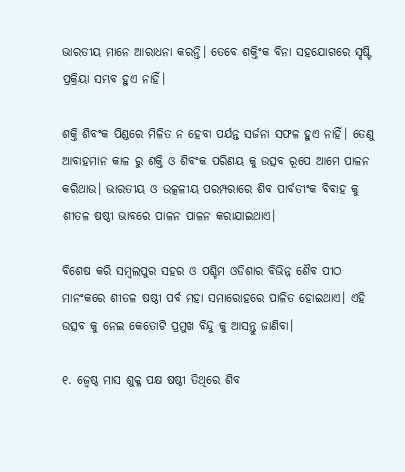ଭାରତୀୟ ମାନେ ଆରାଧନା କରନ୍ତି। ତେବେ ଶକ୍ତିଂକ ବିନା ସହଯୋଗରେ ସୃଷ୍ଟି ପ୍ରକ୍ରିୟା ସମ୍ଭବ ହୁଏ ନାହିଁ।

ଶକ୍ତି ଶିବଂକ ପିଣ୍ଡରେ ମିଳିତ ନ ହେବା ପର୍ଯନ୍ତ ସର୍ଜନା ସଫଳ ହୁଏ ନାହିଁ। ତେଣୁ ଆବାହମାନ କାଳ ରୁ ଶକ୍ତି ଓ ଶିବଂକ ପରିଣୟ କୁ ଉତ୍ସବ ରୂପେ ଆମେ ପାଳନ କରିଥାଉ। ଭାରତୀୟ ଓ ଉତ୍କଳୀୟ ପରମ୍ପରାରେ ଶିବ ପାର୍ବତୀଂକ ବିବାହ କୁ ଶୀତଳ ଷଷ୍ଠୀ ଭାବରେ ପାଳନ ପାଳନ କରାଯାଇଥାଏ।

ବିଶେଷ କରି ସମ୍ବଲପୁର ସହର ଓ ପଶ୍ଚିମ ଓଡିଶାର ବିଭିନ୍ନ ଶୈବ ପୀଠ ମାନଂକରେ ଶୀତଳ ଷଷ୍ଠୀ ପର୍ବ ମହା ସମାରୋହରେ ପାଳିତ ହୋଇଥାଏ। ଏହି ଉତ୍ସବ କୁ ନେଇ କେତୋଟି ପ୍ରମୁଖ ବିନ୍ଦୁ କୁ ଆସନ୍ତୁ ଜାଣିବା।

୧. ଜ୍ୱେଷ୍ଠ ମାସ ଶୁକ୍ଳ ପକ୍ଷ ଷଷ୍ଠୀ ତିଥିରେ ଶିବ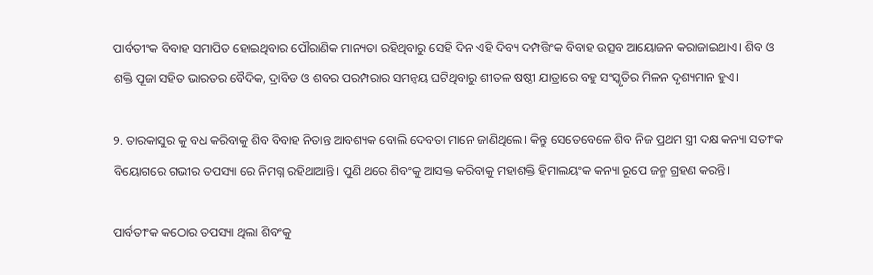ପାର୍ବତୀଂକ ବିବାହ ସମାପିତ ହୋଇଥିବାର ପୌରାଣିକ ମାନ୍ୟତା ରହିଥିବାରୁ ସେହି ଦିନ ଏହି ଦିବ୍ୟ ଦମ୍ପତ୍ତିଂକ ବିବାହ ଉତ୍ସବ ଆୟୋଜନ କରାଜାଇଥାଏ। ଶିବ ଓ ଶକ୍ତି ପୂଜା ସହିତ ଭାରତର ବୈଦିକ, ଦ୍ରାବିଡ ଓ ଶବର ପରମ୍ପରାର ସମନ୍ବୟ ଘଟିଥିବାରୁ ଶୀତଳ ଷଷ୍ଠୀ ଯାତ୍ରାରେ ବହୁ ସଂସ୍କୃତିର ମିଳନ ଦୃଶ୍ୟମାନ ହୁଏ।

୨. ତାରକାସୁର କୁ ବଧ କରିବାକୁ ଶିବ ବିବାହ ନିତାନ୍ତ ଆବଶ୍ୟକ ବୋଲି ଦେବତା ମାନେ ଜାଣିଥିଲେ। କିନ୍ତୁ ସେତେବେଳେ ଶିବ ନିଜ ପ୍ରଥମ ସ୍ତ୍ରୀ ଦକ୍ଷ କନ୍ୟା ସତୀଂକ ବିୟୋଗରେ ଗଭୀର ତପସ୍ୟା ରେ ନିମଗ୍ନ ରହିଥାଆନ୍ତି। ପୁଣି ଥରେ ଶିବଂକୁ ଆସକ୍ତ କରିବାକୁ ମହାଶକ୍ତି ହିମାଲୟଂକ କନ୍ୟା ରୂପେ ଜନ୍ମ ଗ୍ରହଣ କରନ୍ତି।

ପାର୍ବତୀଂକ କଠୋର ତପସ୍ୟା ଥିଲା ଶିବଂକୁ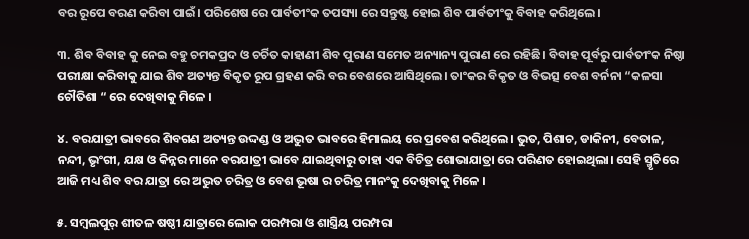ବର ରୂପେ ବରଣ କରିବା ପାଇଁ। ପରିଶେଷ ରେ ପାର୍ବତୀଂକ ତପସ୍ୟା ରେ ସନ୍ତୁଷ୍ଟ ହୋଇ ଶିବ ପାର୍ବତୀଂକୁ ବିବାହ କରିଥିଲେ।

୩. ଶିବ ବିବାହ କୁ ନେଇ ବହୁ ଚମକପ୍ରଦ ଓ ଚର୍ଚିତ କାହାଣୀ ଶିବ ପୁରାଣ ସମେତ ଅନ୍ୟାନ୍ୟ ପୁରାଣ ରେ ରହିଛି। ବିବାହ ପୂର୍ବରୁ ପାର୍ବତୀଂକ ନିଷ୍ଠା ପରୀକ୍ଷା କରିବାକୁ ଯାଇ ଶିବ ଅତ୍ୟନ୍ତ ବିକୃତ ରୂପ ଗ୍ରହଣ କରି ବର ବେଶରେ ଆସିଥିଲେ। ତାଂକର ବିକୃତ ଓ ବିଭତ୍ସ ବେଶ ବର୍ନନା “କଳସା ଚୌତିଶା “ ରେ ଦେଖିବାକୁ ମିଳେ ।

୪. ବରଯାତ୍ରୀ ଭାବରେ ଶିବଗଣ ଅତ୍ୟନ୍ତ ଉଦ୍ଦଣ୍ଡ ଓ ଅଦ୍ଭୁତ ଭାବରେ ହିମାଲୟ ରେ ପ୍ରବେଶ କରିଥିଲେ। ଭୁତ, ପିଶାଚ, ଡାକିନୀ, ବେତାଳ, ନନ୍ଦୀ, ଭୃଂଗୀ, ଯକ୍ଷ ଓ କିନ୍ନର ମାନେ ବରଯାତ୍ରୀ ଭାବେ ଯାଇଥିବାରୁ ତାହା ଏକ ବିଚିତ୍ର ଶୋଭାଯାତ୍ରା ରେ ପରିଣତ ହୋଇଥିଲା। ସେହି ସ୍ମୃତିରେ ଆଜି ମଧ୍ୟ ଶିବ ବର ଯାତ୍ରା ରେ ଅଦ୍ଭୁତ ଚରିତ୍ର ଓ ବେଶ ଭୂଷା ର ଚରିତ୍ର ମାନଂକୁ ଦେଖିବାକୁ ମିଳେ ।

୫. ସମ୍ବଲପୁର୍ ଶୀତଳ ଷଷ୍ଠୀ ଯାତ୍ରାରେ ଲୋକ ପରମ୍ପରା ଓ ଶାସ୍ତ୍ରିୟ ପରମ୍ପରା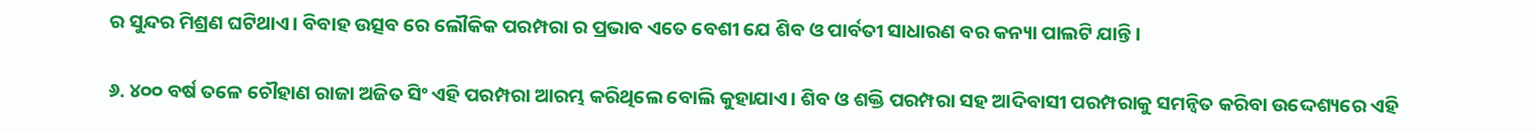ର ସୁନ୍ଦର ମିଶ୍ରଣ ଘଟିଥାଏ। ବିବାହ ଉତ୍ସବ ରେ ଲୌକିକ ପରମ୍ପରା ର ପ୍ରଭାବ ଏତେ ବେଶୀ ଯେ ଶିବ ଓ ପାର୍ବତୀ ସାଧାରଣ ବର କନ୍ୟା ପାଲଟି ଯାନ୍ତି।

୬. ୪୦୦ ବର୍ଷ ତଳେ ଚୌହାଣ ରାଜା ଅଜିତ ସିଂ ଏହି ପରମ୍ପରା ଆରମ୍ଭ କରିଥିଲେ ବୋଲି କୁହାଯାଏ। ଶିବ ଓ ଶକ୍ତି ପରମ୍ପରା ସହ ଆଦିବାସୀ ପରମ୍ପରାକୁ ସମନ୍ବିତ କରିବା ଉଦ୍ଦେଶ୍ୟରେ ଏହି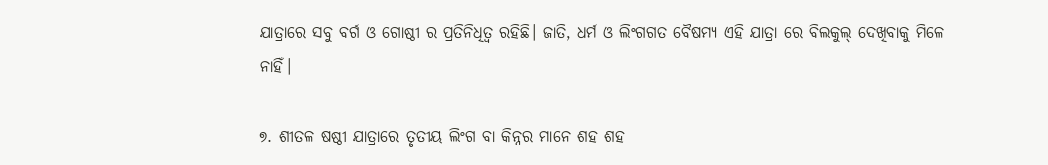ଯାତ୍ରାରେ ସବୁ ବର୍ଗ ଓ ଗୋଷ୍ଠୀ ର ପ୍ରତିନିଧିତ୍ଵ ରହିଛି। ଜାତି, ଧର୍ମ ଓ ଲିଂଗଗତ ବୈଷମ୍ୟ ଏହି ଯାତ୍ରା ରେ ବିଲକୁଲ୍ ଦେଖିବାକୁ ମିଳେ ନାହିଁ।

୭. ଶୀତଳ ଷଷ୍ଠୀ ଯାତ୍ରାରେ ତୃତୀୟ ଲିଂଗ ବା କିନ୍ନର ମାନେ ଶହ ଶହ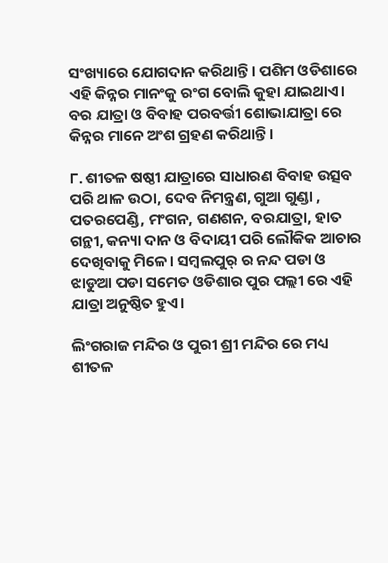ସଂଖ୍ୟାରେ ଯୋଗଦାନ କରିଥାନ୍ତି। ପଶିମ ଓଡିଶାରେ ଏହି କିନ୍ନର ମାନଂକୁ ରଂଗ ବୋଲି କୁହା ଯାଇଥାଏ। ବର ଯାତ୍ରା ଓ ବିବାହ ପରବର୍ତ୍ତୀ ଶୋଭାଯାତ୍ରା ରେ କିନ୍ନର ମାନେ ଅଂଶ ଗ୍ରହଣ କରିଥାନ୍ତି।

୮. ଶୀତଳ ଷଷ୍ଠୀ ଯାତ୍ରାରେ ସାଧାରଣ ବିବାହ ଉତ୍ସବ ପରି ଥାଳ ଉଠା, ଦେବ ନିମନ୍ତ୍ରଣ, ଗୁଆ ଗୁଣ୍ଡା , ପତରପେଣ୍ଡି, ମଂଗନ, ଗଣଶନ, ବରଯାତ୍ରା, ହାତ ଗନ୍ଥୀ, କନ୍ୟା ଦାନ ଓ ବିଦାୟୀ ପରି ଲୌକିକ ଆଚାର ଦେଖିବାକୁ ମିଳେ। ସମ୍ବଲପୁର୍ ର ନନ୍ଦ ପଡା ଓ ଝାଡୁଆ ପଡା ସମେତ ଓଡିଶାର ପୁର ପଲ୍ଲୀ ରେ ଏହି ଯାତ୍ରା ଅନୁଷ୍ଠିତ ହୁଏ।

ଲିଂଗରାଜ ମନ୍ଦିର ଓ ପୁରୀ ଶ୍ରୀ ମନ୍ଦିର ରେ ମଧ୍ୟ ଶୀତଳ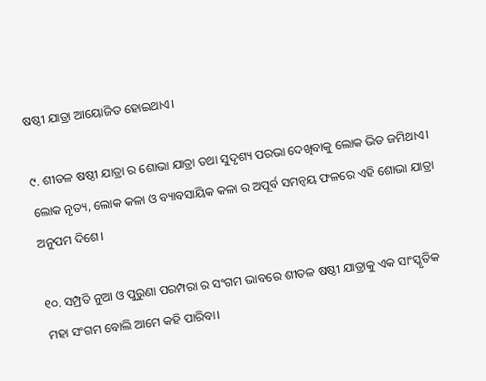ଷଷ୍ଠୀ ଯାତ୍ରା ଆୟୋଜିତ ହୋଇଥାଏ।

୯. ଶୀତଳ ଷଷ୍ଠୀ ଯାତ୍ରା ର ଶୋଭା ଯାତ୍ରା ତଥା ସୁଦୃଶ୍ୟ ପରଭା ଦେଖିବାକୁ ଲୋକ ଭିଡ ଜମିଥାଏ। ଲୋକ ନୃତ୍ୟ, ଲୋକ କଳା ଓ ବ୍ୟାବସାୟିକ କଳା ର ଅପୂର୍ବ ସମନ୍ବୟ ଫଳରେ ଏହି ଶୋଭା ଯାତ୍ରା ଅନୁପମ ଦିଶେ।

୧୦. ସମ୍ପ୍ରତି ନୁଆ ଓ ପୁରୁଣା ପରମ୍ପରା ର ସଂଗମ ଭାବରେ ଶୀତଳ ଷଷ୍ଠୀ ଯାତ୍ରାକୁ ଏକ ସାଂସ୍କୃତିକ ମହା ସଂଗମ ବୋଲି ଆମେ କହି ପାରିବା।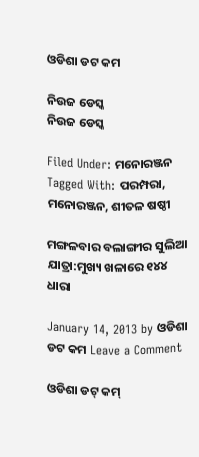ଓଡିଶା ଡଟ କମ

ନିଉଜ ଡେସ୍କ
ନିଉଜ ଡେସ୍କ

Filed Under: ମନୋରଞ୍ଜନ Tagged With: ପରମ୍ପରା, ମନୋରଞ୍ଜନ, ଶୀତଳ ଷଷ୍ଠୀ

ମଙ୍ଗଳବାର ବଲାଙ୍ଗୀର ସୁଲିଆ ଯାତ୍ରା:ମୁଖ୍ୟ ଖଳାରେ ୧୪୪ ଧାରା

January 14, 2013 by ଓଡିଶା ଡଟ କମ Leave a Comment

ଓଡିଶା ଡଟ୍ କମ୍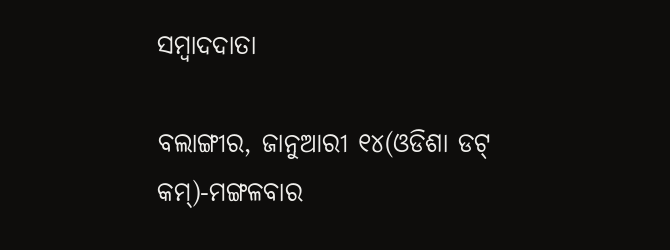ସମ୍ବାଦଦାତା

ବଲାଙ୍ଗୀର, ଜାନୁଆରୀ ୧୪(ଓଡିଶା ଡଟ୍ କମ୍)-ମଙ୍ଗଳବାର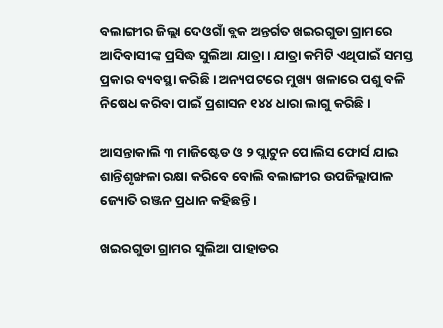ବଲାଙ୍ଗୀର ଜିଲ୍ଲା ଦେଓଗାଁ ବ୍ଲକ ଅନ୍ତର୍ଗତ ଖଇରଗୁଡା ଗ୍ରାମରେ ଆଦିବାସୀଙ୍କ ପ୍ରସିଦ୍ଧ ସୁଲିଆ ଯାତ୍ରା । ଯାତ୍ରା କମିଟି ଏଥିପାଇଁ ସମସ୍ତ ପ୍ରକାର ବ୍ୟବସ୍ଥା କରିଛି । ଅନ୍ୟପଟରେ ମୁଖ୍ୟ ଖଳାରେ ପଶୁ ବଳି ନିଷେଧ କରିବା ପାଇଁ ପ୍ରଶାସନ ୧୪୪ ଧାରା ଲାଗୁ କରିଛି ।

ଆସନ୍ତାକାଲି ୩ ମାଜିଷ୍ଟେଡ ଓ ୨ ପ୍ଲାଟୁନ ପୋଲିସ ଫୋର୍ସ ଯାଇ ଶାନ୍ତିଶୃଙ୍ଖଳା ରକ୍ଷା କରିବେ ବୋଲି ବଲାଙ୍ଗୀର ଉପଜିଲ୍ଲାପାଳ ଜ୍ୟୋତି ରଞ୍ଜନ ପ୍ରଧାନ କହିଛନ୍ତି ।

ଖଇରଗୁଡା ଗ୍ରାମର ସୁଲିଆ ପାହାଡର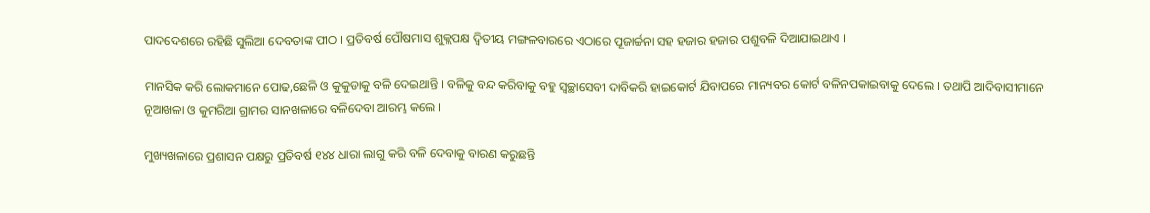ପାଦଦେଶରେ ରହିଛି ସୁଲିଆ ଦେବତାଙ୍କ ପୀଠ । ପ୍ରତିବର୍ଷ ପୌଷମାସ ଶୁକ୍ଲପକ୍ଷ ଦ୍ୱିତୀୟ ମଙ୍ଗଳବାରରେ ଏଠାରେ ପୂଜାର୍ଚ୍ଚନା ସହ ହଜାର ହଜାର ପଶୁବଳି ଦିଆଯାଇଥାଏ ।

ମାନସିକ କରି ଲୋକମାନେ ପୋଢ,ଛେଳି ଓ କୁକୁଡାକୁ ବଳି ଦେଇଥାନ୍ତି । ବଳିକୁ ବନ୍ଦ କରିବାକୁ ବହୁ ସ୍ୱଚ୍ଛାସେବୀ ଦାବିକରି ହାଇକୋର୍ଟ ଯିବାପରେ ମାନ୍ୟବର କୋର୍ଟ ବଳିନପକାଇବାକୁ ଦେଲେ । ତଥାପି ଆଦିବାସୀମାନେ ନୂଆଖଳା ଓ କୁମରିଆ ଗ୍ରାମର ସାନଖଳାରେ ବଳିଦେବା ଆରମ୍ଭ କଲେ ।

ମୁଖ୍ୟଖଳାରେ ପ୍ରଶାସନ ପକ୍ଷରୁ ପ୍ରତିବର୍ଷ ୧୪୪ ଧାରା ଲାଗୁ କରି ବଳି ଦେବାକୁ ବାରଣ କରୁଛନ୍ତି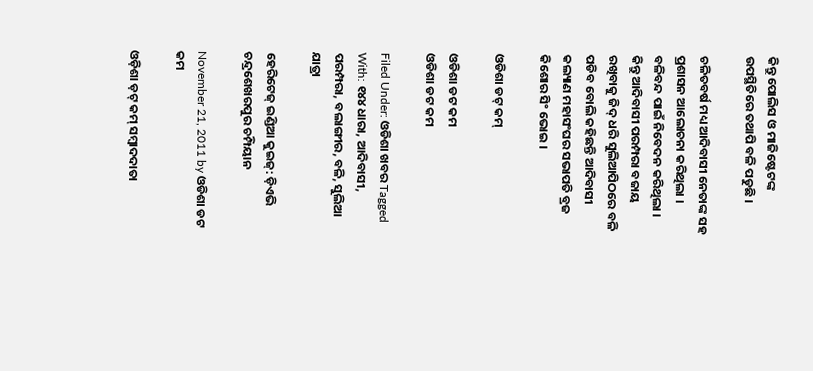କିନ୍ତୁ ପୋଲିସ ଓ ମାଜିଷ୍ଟେଟଙ୍କ ଉପସ୍ଥିତିରେ ତଥାପି ବଳି ପଡୁଛି ।

ଚଳିତବର୍ଷ ମଧ୍ୟ ଆଦିବାସୀ ନେତାଙ୍କ ସହ ପ୍ରଶାସନ ଆଲୋଚନା କରିଥିଲା । ବଳିବନ୍ଦ ପାଇଁ ନିବେଦନ କରିଥିଲା । କିନ୍ତୁ ଆଦିବାସୀ ପରମ୍ପରା ବଜାୟ ରଖିବାକୁ ଜିଦ୍ ଧରି ସୁଲିଆପିଠରେ ବଳି ପଡିବ ବୋଲି କହିଛନ୍ତି ଆଦିବାସୀ କଲ୍ୟାଣ ମହାସଂଘର ସଭାପତି ବ୍ରଜ କିଶୋର ସିଂ ଭୋଇ ।

ଓଡିଶା ଡଟ୍ କମ୍

ଓଡିଶା ଡଟ କମ
ଓଡିଶା ଡଟ କମ

Filed Under: ଓଡିଶା ଖବର Tagged With: ୧୪୪ ଧାରା, ଆଦିବାସୀ, ପରମ୍ପରା, ବଲାଙ୍ଗୀର, ବଳି, ସୁଲିଆ ଯାତ୍ରା

ହେରିଟେଜ୍ ଇଣ୍ଡିଆ କୁଇଜ୍: ଡ଼ିଏଭି ଚନ୍ଦ୍ରଶେଖରପୁର ଚମ୍ପିୟାନ

November 21, 2011 by ଓଡିଶା ଡଟ କମ

ଓଡ଼ିଶା ଡ଼ଟ୍ କମ୍ ସମ୍ବାଦଦାତା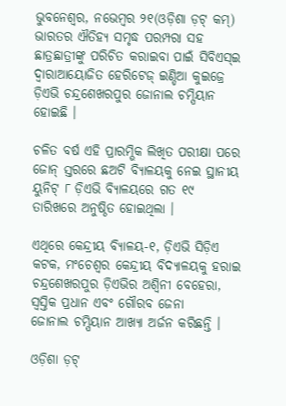ଭୁବନେଶ୍ୱର, ନଭେମ୍ବର ୨୧(ଓଡ଼ିଶା ଡ଼ଟ୍ କମ୍) ଭାରତର ଐତିହ୍ୟ ସମୃଦ୍ଧ ପରମ୍ପରା ସହ ଛାତ୍ରଛାତ୍ରୀଙ୍କୁ ପରିଚିତ କରାଇବା ପାଇଁ ସିବିଏସ୍ଇ ଦ୍ୱାରାଆୟୋଜିତ ହେରିଟେଜ୍ ଇଣ୍ଡିଆ କୁଇଜ୍ରେ ଡ଼ିଏଭି ଚନ୍ଦ୍ରଶେଖରପୁର ଜୋନାଲ ଚମ୍ପିୟାନ ହୋଇଛି ।

ଚଳିତ ବର୍ଷ ଏହି ପ୍ରାରମ୍ଭିକ ଲିଖିତ ପରୀକ୍ଷା ପରେ ଜୋନ୍ ସ୍ତରରେ ଛଅଟି ବ୍ୟିାଳୟକୁ ନେଇ ସ୍ଥାନୀୟ ୟୁନିଟ୍ ୮ ଡ଼ିଏଭି ବ୍ୟିାଳୟରେ ଗତ ୧୯ ତାରିଖରେ ଅନୁଷ୍ଠିତ ହୋଇଥିଲା ।

ଏଥିରେ କେନ୍ଦ୍ରୀୟ ବ୍ୟିାଳୟ-୧, ଡ଼ିଏଭି ସିଡ଼ିଏ କଟକ, ମଂଚେଶ୍ୱର କେନ୍ଦ୍ରୀୟ ବିଦ୍ୟାଳୟକୁ ହରାଇ ଚନ୍ଦ୍ରଶେଖରପୁର ଡ଼ିଏଭିର ଅଶ୍ୱିନୀ ବେହେରା, ସ୍ୱସ୍ତିକ ପ୍ରଧାନ ଏବଂ ଗୌରବ ଜେନା
ଜୋନାଲ ଚମ୍ପିୟାନ ଆଖ୍ୟା ଅର୍ଜନ କରିଛନ୍ତି ।

ଓଡ଼ିଶା ଡ଼ଟ୍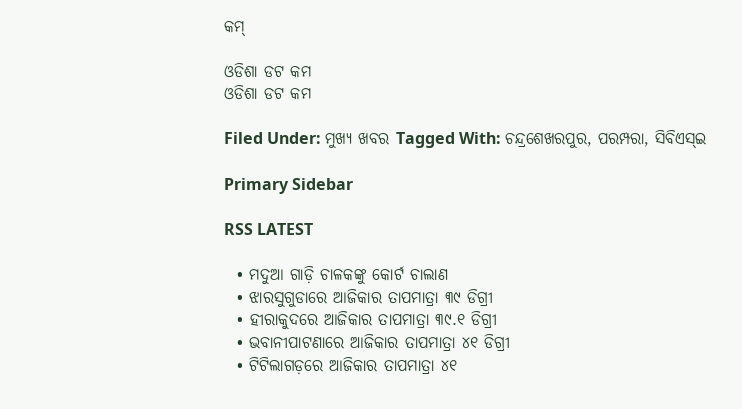କମ୍

ଓଡିଶା ଡଟ କମ
ଓଡିଶା ଡଟ କମ

Filed Under: ମୁଖ୍ୟ ଖବର Tagged With: ଚନ୍ଦ୍ରଶେଖରପୁର, ପରମ୍ପରା, ସିବିଏସ୍ଇ

Primary Sidebar

RSS LATEST

  • ମଦୁଆ ଗାଡ଼ି ଚାଳକଙ୍କୁ କୋର୍ଟ ଚାଲାଣ
  • ଝାରସୁଗୁଡାରେ ଆଜିକାର ତାପମାତ୍ରା ୩୯ ଡିଗ୍ରୀ
  • ହୀରାକୁଦରେ ଆଜିକାର ତାପମାତ୍ରା ୩୯.୧ ଡିଗ୍ରୀ
  • ଭବାନୀପାଟଣାରେ ଆଜିକାର ତାପମାତ୍ରା ୪୧ ଡିଗ୍ରୀ
  • ଟିଟିଲାଗଡ଼ରେ ଆଜିକାର ତାପମାତ୍ରା ୪୧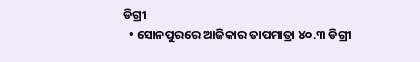ଡିଗ୍ରୀ
  • ସୋନପୁରରେ ଆଜିକାର ତାପମାତ୍ରା ୪୦.୩ ଡିଗ୍ରୀ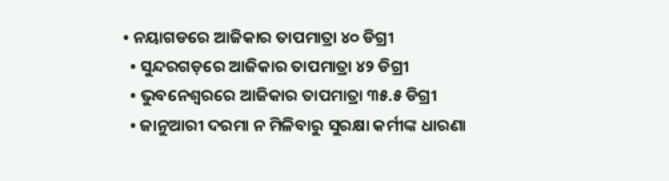• ନୟାଗଡରେ ଆଜିକାର ତାପମାତ୍ରା ୪୦ ଡିଗ୍ରୀ
  • ସୁନ୍ଦରଗଡ଼ରେ ଆଜିକାର ତାପମାତ୍ରା ୪୨ ଡିଗ୍ରୀ
  • ଭୁବନେଶ୍ୱରରେ ଆଜିକାର ତାପମାତ୍ରା ୩୫.୫ ଡିଗ୍ରୀ
  • ଜାନୁଆରୀ ଦରମା ନ ମିଳିବାରୁ ସୁରକ୍ଷା କର୍ମୀଙ୍କ ଧାରଣା